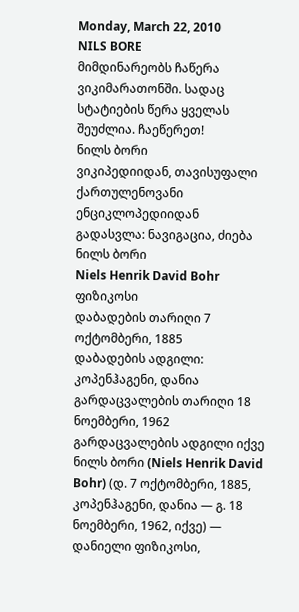Monday, March 22, 2010
NILS BORE
მიმდინარეობს ჩაწერა ვიკიმარათონში. სადაც სტატიების წერა ყველას შეუძლია. ჩაეწერეთ!
ნილს ბორი
ვიკიპედიიდან, თავისუფალი ქართულენოვანი ენციკლოპედიიდან
გადასვლა: ნავიგაცია, ძიება
ნილს ბორი
Niels Henrik David Bohr
ფიზიკოსი
დაბადების თარიღი 7 ოქტომბერი, 1885
დაბადების ადგილი: კოპენჰაგენი, დანია
გარდაცვალების თარიღი 18 ნოემბერი, 1962
გარდაცვალების ადგილი იქვე
ნილს ბორი (Niels Henrik David Bohr) (დ. 7 ოქტომბერი, 1885, კოპენჰაგენი, დანია ― გ. 18 ნოემბერი, 1962, იქვე) — დანიელი ფიზიკოსი,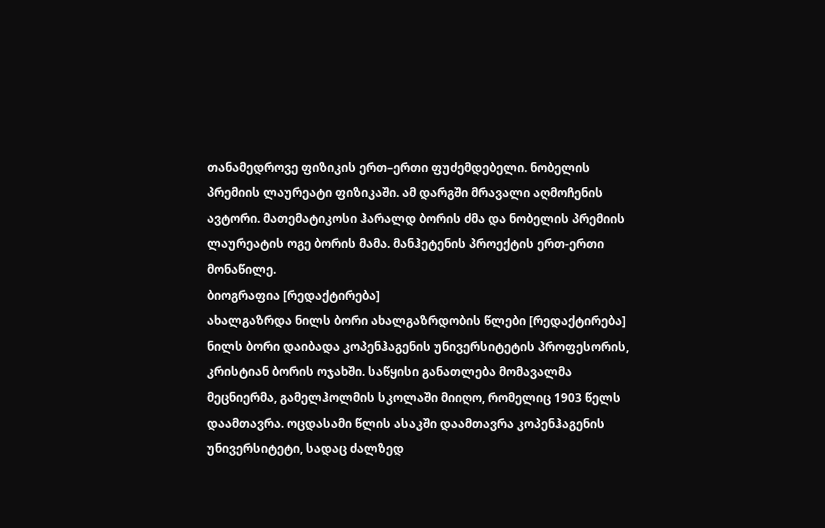თანამედროვე ფიზიკის ერთ–ერთი ფუძემდებელი. ნობელის პრემიის ლაურეატი ფიზიკაში. ამ დარგში მრავალი აღმოჩენის ავტორი. მათემატიკოსი ჰარალდ ბორის ძმა და ნობელის პრემიის ლაურეატის ოგე ბორის მამა. მანჰეტენის პროექტის ერთ-ერთი მონაწილე.
ბიოგრაფია [რედაქტირება]
ახალგაზრდა ნილს ბორი ახალგაზრდობის წლები [რედაქტირება]
ნილს ბორი დაიბადა კოპენჰაგენის უნივერსიტეტის პროფესორის, კრისტიან ბორის ოჯახში. საწყისი განათლება მომავალმა მეცნიერმა, გამელჰოლმის სკოლაში მიიღო, რომელიც 1903 წელს დაამთავრა. ოცდასამი წლის ასაკში დაამთავრა კოპენჰაგენის უნივერსიტეტი, სადაც ძალზედ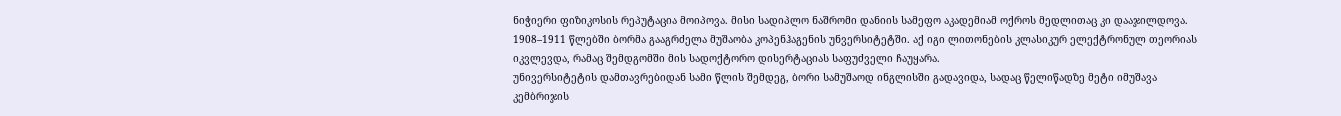ნიჭიერი ფიზიკოსის რეპუტაცია მოიპოვა. მისი სადიპლო ნაშრომი დანიის სამეფო აკადემიამ ოქროს მედლითაც კი დააჯილდოვა. 1908–1911 წლებში ბორმა გააგრძელა მუშაობა კოპენჰაგენის უნვერსიტეტში. აქ იგი ლითონების კლასიკურ ელექტრონულ თეორიას იკვლევდა, რამაც შემდგომში მის სადოქტორო დისერტაციას საფუძველი ჩაუყარა.
უნივერსიტეტის დამთავრებიდან სამი წლის შემდეგ, ბორი სამუშაოდ ინგლისში გადავიდა, სადაც წელიწადზე მეტი იმუშავა კემბრიჯის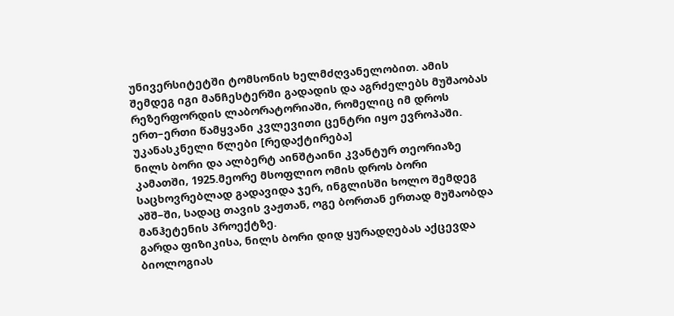უნივერსიტეტში ტომსონის ხელმძღვანელობით. ამის შემდეგ იგი მანჩესტერში გადადის და აგრძელებს მუშაობას რეზერფორდის ლაბორატორიაში, რომელიც იმ დროს ერთ–ერთი წამყვანი კვლევითი ცენტრი იყო ევროპაში.
უკანასკნელი წლები [რედაქტირება]
ნილს ბორი და ალბერტ აინშტაინი კვანტურ თეორიაზე კამათში, 1925.მეორე მსოფლიო ომის დროს ბორი საცხოვრებლად გადავიდა ჯერ, ინგლისში ხოლო შემდეგ აშშ–ში, სადაც თავის ვაჟთან, ოგე ბორთან ერთად მუშაობდა მანჰეტენის პროექტზე.
გარდა ფიზიკისა, ნილს ბორი დიდ ყურადღებას აქცევდა ბიოლოგიას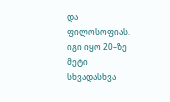და ფილოსოფიას. იგი იყო 20–ზე მეტი სხვადასხვა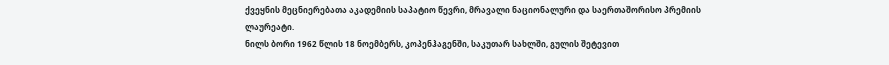ქვეყნის მეცნიერებათა აკადემიის საპატიო წევრი, მრავალი ნაციონალური და საერთაშორისო პრემიის ლაურეატი.
ნილს ბორი 1962 წლის 18 ნოემბერს, კოპენჰაგენში, საკუთარ სახლში, გულის შეტევით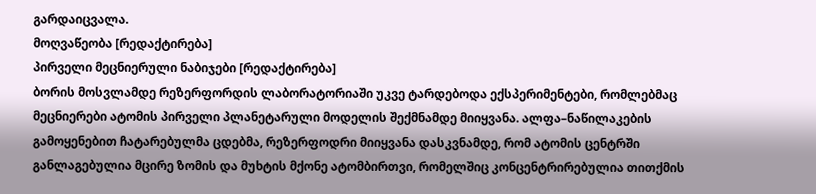გარდაიცვალა.
მოღვაწეობა [რედაქტირება]
პირველი მეცნიერული ნაბიჯები [რედაქტირება]
ბორის მოსვლამდე რეზერფორდის ლაბორატორიაში უკვე ტარდებოდა ექსპერიმენტები, რომლებმაც მეცნიერები ატომის პირველი პლანეტარული მოდელის შექმნამდე მიიყვანა. ალფა–ნაწილაკების გამოყენებით ჩატარებულმა ცდებმა, რეზერფოდრი მიიყვანა დასკვნამდე, რომ ატომის ცენტრში განლაგებულია მცირე ზომის და მუხტის მქონე ატომბირთვი, რომელშიც კონცენტრირებულია თითქმის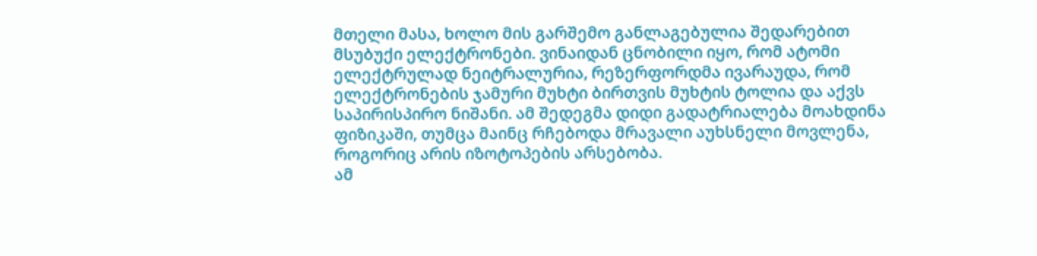მთელი მასა, ხოლო მის გარშემო განლაგებულია შედარებით მსუბუქი ელექტრონები. ვინაიდან ცნობილი იყო, რომ ატომი ელექტრულად ნეიტრალურია, რეზერფორდმა ივარაუდა, რომ ელექტრონების ჯამური მუხტი ბირთვის მუხტის ტოლია და აქვს საპირისპირო ნიშანი. ამ შედეგმა დიდი გადატრიალება მოახდინა ფიზიკაში, თუმცა მაინც რჩებოდა მრავალი აუხსნელი მოვლენა, როგორიც არის იზოტოპების არსებობა.
ამ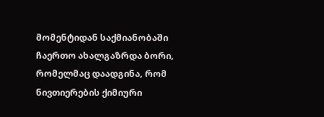მომენტიდან საქმიანობაში ჩაერთო ახალგაზრდა ბორი, რომელმაც დაადგინა, რომ ნივთიერების ქიმიური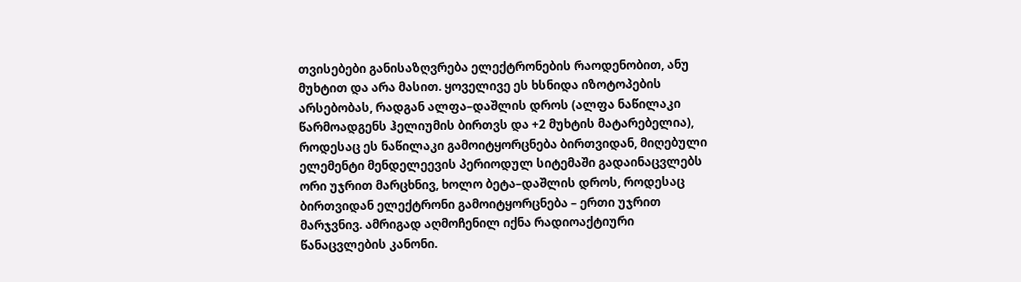თვისებები განისაზღვრება ელექტრონების რაოდენობით, ანუ მუხტით და არა მასით. ყოველივე ეს ხსნიდა იზოტოპების არსებობას, რადგან ალფა–დაშლის დროს (ალფა ნაწილაკი წარმოადგენს ჰელიუმის ბირთვს და +2 მუხტის მატარებელია), როდესაც ეს ნაწილაკი გამოიტყორცნება ბირთვიდან, მიღებული ელემენტი მენდელეევის პერიოდულ სიტემაში გადაინაცვლებს ორი უჯრით მარცხნივ, ხოლო ბეტა–დაშლის დროს, როდესაც ბირთვიდან ელექტრონი გამოიტყორცნება – ერთი უჯრით მარჯვნივ. ამრიგად აღმოჩენილ იქნა რადიოაქტიური წანაცვლების კანონი.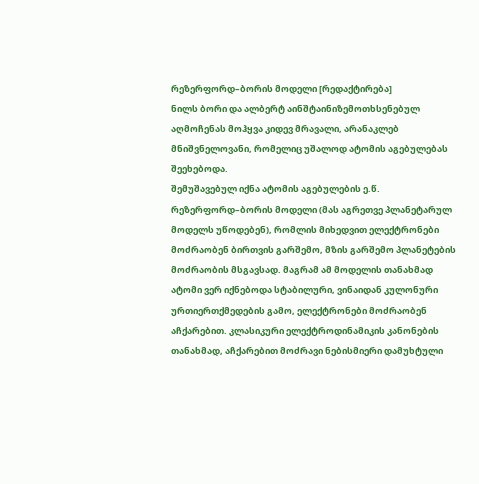რეზერფორდ–ბორის მოდელი [რედაქტირება]
ნილს ბორი და ალბერტ აინშტაინიზემოთხსენებულ აღმოჩენას მოჰყვა კიდევ მრავალი, არანაკლებ მნიშვნელოვანი, რომელიც უშალოდ ატომის აგებულებას შეეხებოდა.
შემუშავებულ იქნა ატომის აგებულების ე.წ. რეზერფორდ–ბორის მოდელი (მას აგრეთვე პლანეტარულ მოდელს უწოდებენ), რომლის მიხედვით ელექტრონები მოძრაობენ ბირთვის გარშემო, მზის გარშემო პლანეტების მოძრაობის მსგავსად. მაგრამ ამ მოდელის თანახმად ატომი ვერ იქნებოდა სტაბილური, ვინაიდან კულონური ურთიერთქმედების გამო, ელექტრონები მოძრაობენ აჩქარებით. კლასიკური ელექტროდინამიკის კანონების თანახმად, აჩქარებით მოძრავი ნებისმიერი დამუხტული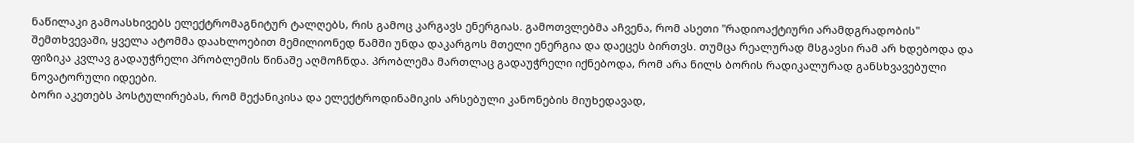ნაწილაკი გამოასხივებს ელექტრომაგნიტურ ტალღებს, რის გამოც კარგავს ენერგიას. გამოთვლებმა აჩვენა, რომ ასეთი "რადიოაქტიური არამდგრადობის" შემთხვევაში, ყველა ატომმა დაახლოებით მემილიონედ წამში უნდა დაკარგოს მთელი ენერგია და დაეცეს ბირთვს. თუმცა რეალურად მსგავსი რამ არ ხდებოდა და ფიზიკა კვლავ გადაუჭრელი პრობლემის წინაშე აღმოჩნდა. პრობლემა მართლაც გადაუჭრელი იქნებოდა, რომ არა ნილს ბორის რადიკალურად განსხვავებული ნოვატორული იდეები.
ბორი აკეთებს პოსტულირებას, რომ მექანიკისა და ელექტროდინამიკის არსებული კანონების მიუხედავად,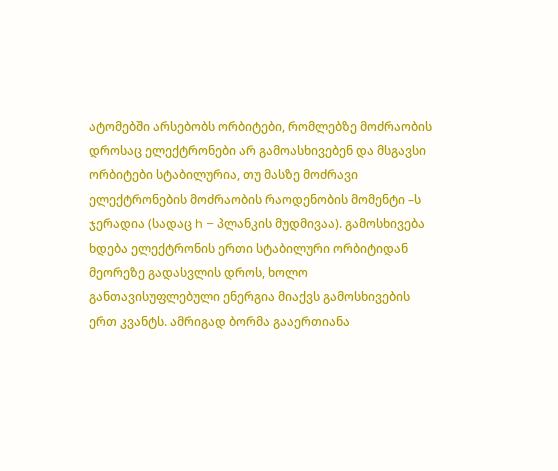ატომებში არსებობს ორბიტები, რომლებზე მოძრაობის დროსაც ელექტრონები არ გამოასხივებენ და მსგავსი ორბიტები სტაბილურია, თუ მასზე მოძრავი ელექტრონების მოძრაობის რაოდენობის მომენტი –ს ჯერადია (სადაც h – პლანკის მუდმივაა). გამოსხივება ხდება ელექტრონის ერთი სტაბილური ორბიტიდან მეორეზე გადასვლის დროს, ხოლო განთავისუფლებული ენერგია მიაქვს გამოსხივების ერთ კვანტს. ამრიგად ბორმა გააერთიანა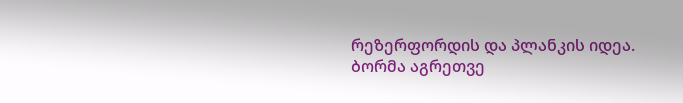რეზერფორდის და პლანკის იდეა. ბორმა აგრეთვე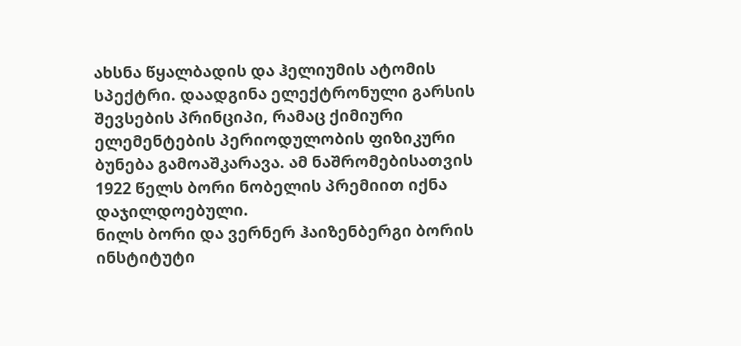ახსნა წყალბადის და ჰელიუმის ატომის სპექტრი. დაადგინა ელექტრონული გარსის შევსების პრინციპი, რამაც ქიმიური ელემენტების პერიოდულობის ფიზიკური ბუნება გამოაშკარავა. ამ ნაშრომებისათვის 1922 წელს ბორი ნობელის პრემიით იქნა დაჯილდოებული.
ნილს ბორი და ვერნერ ჰაიზენბერგი ბორის ინსტიტუტი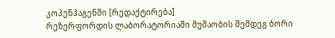კოპენჰაგენში [რედაქტირება]
რეზერფორდის ლაბორატორიაში მუშაობის შემდეგ ბორი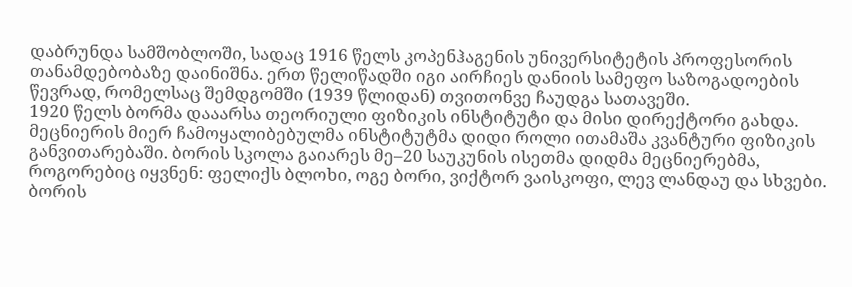დაბრუნდა სამშობლოში, სადაც 1916 წელს კოპენჰაგენის უნივერსიტეტის პროფესორის თანამდებობაზე დაინიშნა. ერთ წელიწადში იგი აირჩიეს დანიის სამეფო საზოგადოების წევრად, რომელსაც შემდგომში (1939 წლიდან) თვითონვე ჩაუდგა სათავეში.
1920 წელს ბორმა დააარსა თეორიული ფიზიკის ინსტიტუტი და მისი დირექტორი გახდა. მეცნიერის მიერ ჩამოყალიბებულმა ინსტიტუტმა დიდი როლი ითამაშა კვანტური ფიზიკის განვითარებაში. ბორის სკოლა გაიარეს მე–20 საუკუნის ისეთმა დიდმა მეცნიერებმა, როგორებიც იყვნენ: ფელიქს ბლოხი, ოგე ბორი, ვიქტორ ვაისკოფი, ლევ ლანდაუ და სხვები. ბორის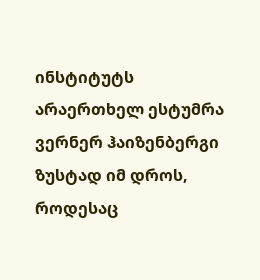ინსტიტუტს არაერთხელ ესტუმრა ვერნერ ჰაიზენბერგი ზუსტად იმ დროს, როდესაც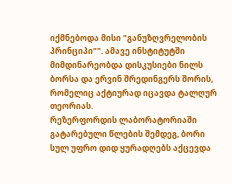იქმნებოდა მისი "განუზღვრელობის პრინციპი"". ამავე ინსტიტუტში მიმდინარეობდა დისკუსიები ნილს ბორსა და ერვინ შრედინგერს შორის, რომელიც აქტიურად იცავდა ტალღურ თეორიას.
რეზერფორდის ლაბორატორიაში გატარებული წლების შემდეგ, ბორი სულ უფრო დიდ ყურადღებს აქცევდა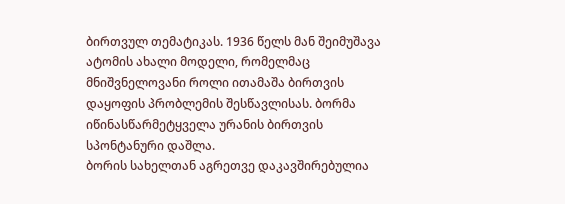ბირთვულ თემატიკას. 1936 წელს მან შეიმუშავა ატომის ახალი მოდელი, რომელმაც მნიშვნელოვანი როლი ითამაშა ბირთვის დაყოფის პრობლემის შესწავლისას. ბორმა იწინასწარმეტყველა ურანის ბირთვის სპონტანური დაშლა.
ბორის სახელთან აგრეთვე დაკავშირებულია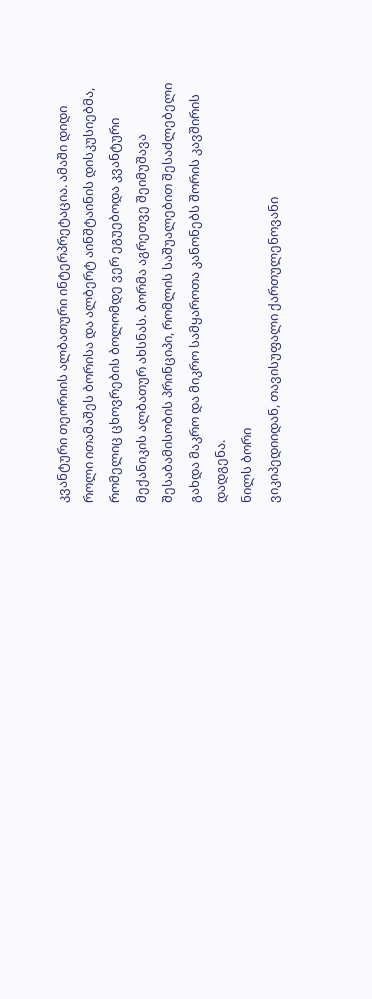კვანტური თეორიის ალბათური ინტერპრეტაცია. ამაში დიდი როლი ითამაშეს ბორისა და ალბერტ აინშტაინის დისკუსიებმა, რომელიც ცხოვრების ბოლომდე ვერ ეგუებოდა კვანტური მექანიკის ალბათურ ახსნას. ბორმა აგრეთვე შეიმუშავა შესაბამისობის პრინციპი, რომლის საშუალებით შესაძლებელი გახდა მაკრო და მიკრო სამყაროთა კანონებს შორის კავშირის დადგენა.
ნილს ბორი
ვიკიპედიიდან, თავისუფალი ქართულენოვანი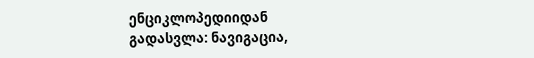ენციკლოპედიიდან
გადასვლა: ნავიგაცია,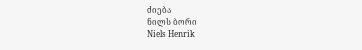ძიება
ნილს ბორი
Niels Henrik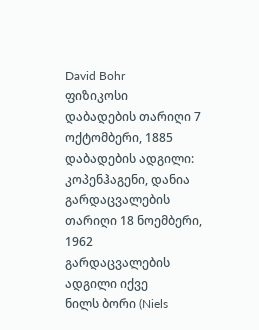David Bohr
ფიზიკოსი
დაბადების თარიღი 7 ოქტომბერი, 1885
დაბადების ადგილი: კოპენჰაგენი, დანია
გარდაცვალების თარიღი 18 ნოემბერი, 1962
გარდაცვალების ადგილი იქვე
ნილს ბორი (Niels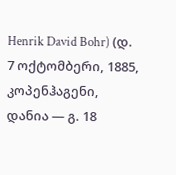Henrik David Bohr) (დ. 7 ოქტომბერი, 1885, კოპენჰაგენი, დანია ― გ. 18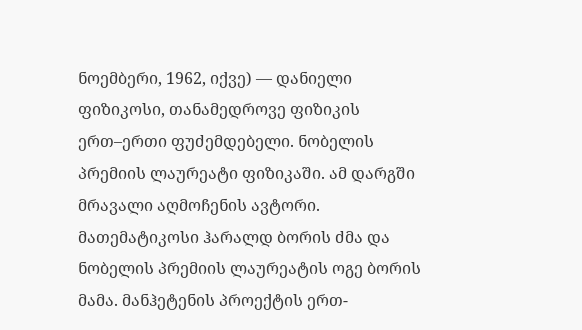ნოემბერი, 1962, იქვე) — დანიელი ფიზიკოსი, თანამედროვე ფიზიკის ერთ–ერთი ფუძემდებელი. ნობელის პრემიის ლაურეატი ფიზიკაში. ამ დარგში მრავალი აღმოჩენის ავტორი. მათემატიკოსი ჰარალდ ბორის ძმა და ნობელის პრემიის ლაურეატის ოგე ბორის მამა. მანჰეტენის პროექტის ერთ-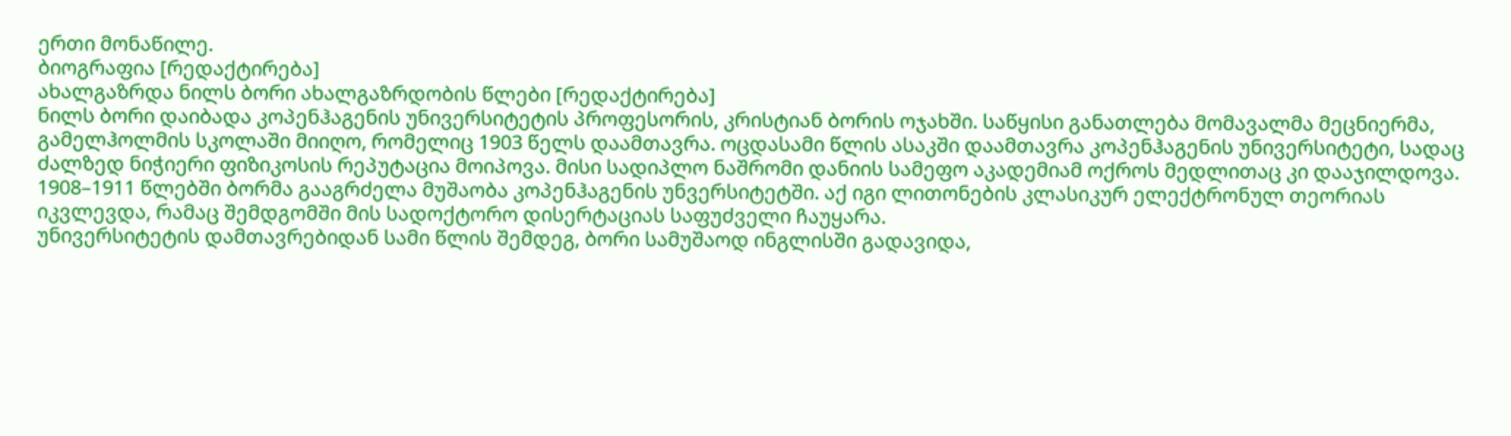ერთი მონაწილე.
ბიოგრაფია [რედაქტირება]
ახალგაზრდა ნილს ბორი ახალგაზრდობის წლები [რედაქტირება]
ნილს ბორი დაიბადა კოპენჰაგენის უნივერსიტეტის პროფესორის, კრისტიან ბორის ოჯახში. საწყისი განათლება მომავალმა მეცნიერმა, გამელჰოლმის სკოლაში მიიღო, რომელიც 1903 წელს დაამთავრა. ოცდასამი წლის ასაკში დაამთავრა კოპენჰაგენის უნივერსიტეტი, სადაც ძალზედ ნიჭიერი ფიზიკოსის რეპუტაცია მოიპოვა. მისი სადიპლო ნაშრომი დანიის სამეფო აკადემიამ ოქროს მედლითაც კი დააჯილდოვა. 1908–1911 წლებში ბორმა გააგრძელა მუშაობა კოპენჰაგენის უნვერსიტეტში. აქ იგი ლითონების კლასიკურ ელექტრონულ თეორიას იკვლევდა, რამაც შემდგომში მის სადოქტორო დისერტაციას საფუძველი ჩაუყარა.
უნივერსიტეტის დამთავრებიდან სამი წლის შემდეგ, ბორი სამუშაოდ ინგლისში გადავიდა,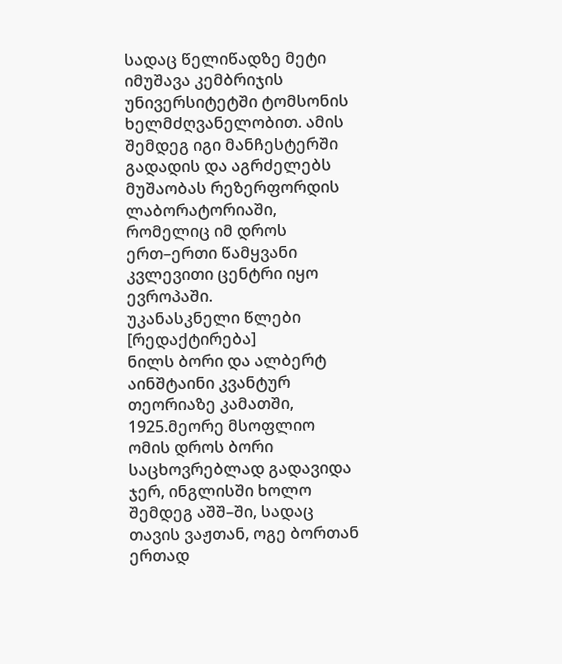სადაც წელიწადზე მეტი იმუშავა კემბრიჯის უნივერსიტეტში ტომსონის ხელმძღვანელობით. ამის შემდეგ იგი მანჩესტერში გადადის და აგრძელებს მუშაობას რეზერფორდის ლაბორატორიაში, რომელიც იმ დროს ერთ–ერთი წამყვანი კვლევითი ცენტრი იყო ევროპაში.
უკანასკნელი წლები [რედაქტირება]
ნილს ბორი და ალბერტ აინშტაინი კვანტურ თეორიაზე კამათში, 1925.მეორე მსოფლიო ომის დროს ბორი საცხოვრებლად გადავიდა ჯერ, ინგლისში ხოლო შემდეგ აშშ–ში, სადაც თავის ვაჟთან, ოგე ბორთან ერთად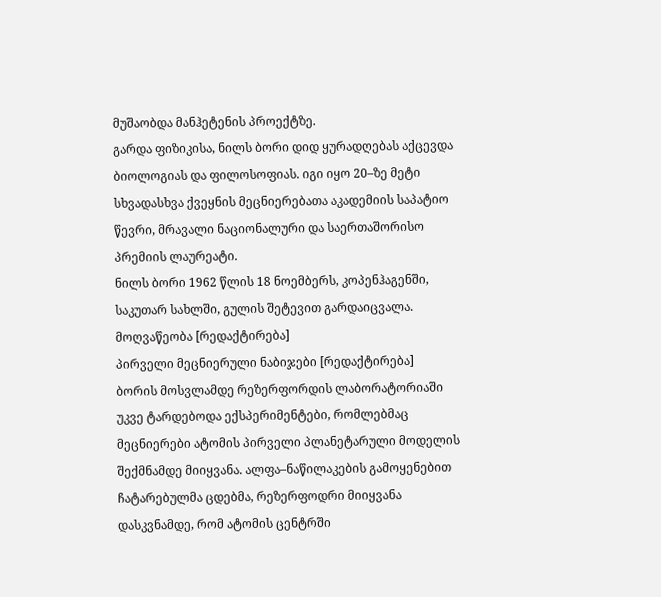მუშაობდა მანჰეტენის პროექტზე.
გარდა ფიზიკისა, ნილს ბორი დიდ ყურადღებას აქცევდა ბიოლოგიას და ფილოსოფიას. იგი იყო 20–ზე მეტი სხვადასხვა ქვეყნის მეცნიერებათა აკადემიის საპატიო წევრი, მრავალი ნაციონალური და საერთაშორისო პრემიის ლაურეატი.
ნილს ბორი 1962 წლის 18 ნოემბერს, კოპენჰაგენში, საკუთარ სახლში, გულის შეტევით გარდაიცვალა.
მოღვაწეობა [რედაქტირება]
პირველი მეცნიერული ნაბიჯები [რედაქტირება]
ბორის მოსვლამდე რეზერფორდის ლაბორატორიაში უკვე ტარდებოდა ექსპერიმენტები, რომლებმაც მეცნიერები ატომის პირველი პლანეტარული მოდელის შექმნამდე მიიყვანა. ალფა–ნაწილაკების გამოყენებით ჩატარებულმა ცდებმა, რეზერფოდრი მიიყვანა დასკვნამდე, რომ ატომის ცენტრში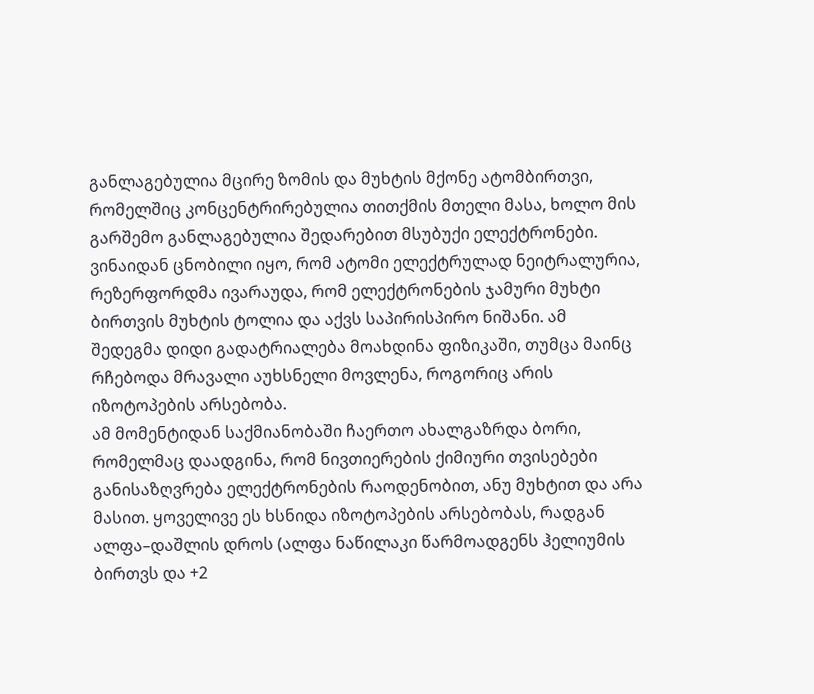განლაგებულია მცირე ზომის და მუხტის მქონე ატომბირთვი, რომელშიც კონცენტრირებულია თითქმის მთელი მასა, ხოლო მის გარშემო განლაგებულია შედარებით მსუბუქი ელექტრონები. ვინაიდან ცნობილი იყო, რომ ატომი ელექტრულად ნეიტრალურია, რეზერფორდმა ივარაუდა, რომ ელექტრონების ჯამური მუხტი ბირთვის მუხტის ტოლია და აქვს საპირისპირო ნიშანი. ამ შედეგმა დიდი გადატრიალება მოახდინა ფიზიკაში, თუმცა მაინც რჩებოდა მრავალი აუხსნელი მოვლენა, როგორიც არის იზოტოპების არსებობა.
ამ მომენტიდან საქმიანობაში ჩაერთო ახალგაზრდა ბორი, რომელმაც დაადგინა, რომ ნივთიერების ქიმიური თვისებები განისაზღვრება ელექტრონების რაოდენობით, ანუ მუხტით და არა მასით. ყოველივე ეს ხსნიდა იზოტოპების არსებობას, რადგან ალფა–დაშლის დროს (ალფა ნაწილაკი წარმოადგენს ჰელიუმის ბირთვს და +2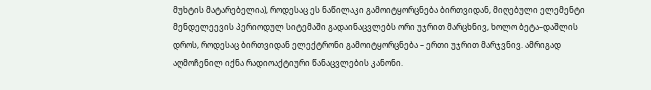მუხტის მატარებელია), როდესაც ეს ნაწილაკი გამოიტყორცნება ბირთვიდან, მიღებული ელემენტი მენდელეევის პერიოდულ სიტემაში გადაინაცვლებს ორი უჯრით მარცხნივ, ხოლო ბეტა–დაშლის დროს, როდესაც ბირთვიდან ელექტრონი გამოიტყორცნება – ერთი უჯრით მარჯვნივ. ამრიგად აღმოჩენილ იქნა რადიოაქტიური წანაცვლების კანონი.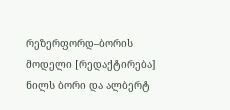რეზერფორდ–ბორის მოდელი [რედაქტირება]
ნილს ბორი და ალბერტ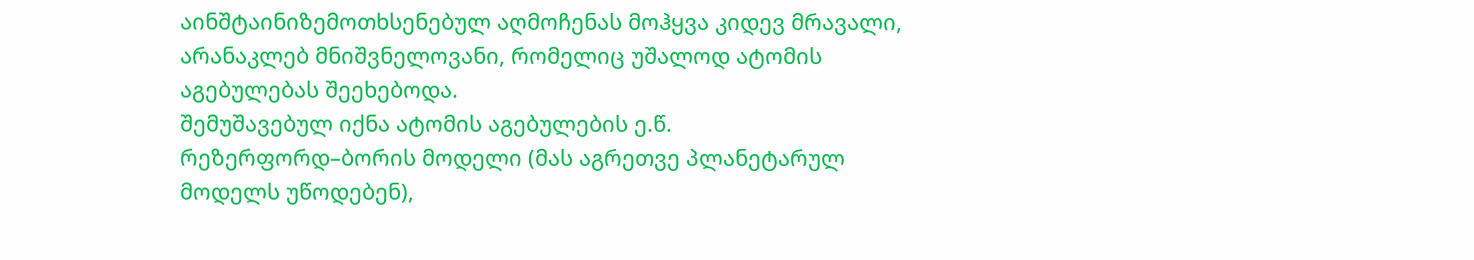აინშტაინიზემოთხსენებულ აღმოჩენას მოჰყვა კიდევ მრავალი, არანაკლებ მნიშვნელოვანი, რომელიც უშალოდ ატომის აგებულებას შეეხებოდა.
შემუშავებულ იქნა ატომის აგებულების ე.წ. რეზერფორდ–ბორის მოდელი (მას აგრეთვე პლანეტარულ მოდელს უწოდებენ),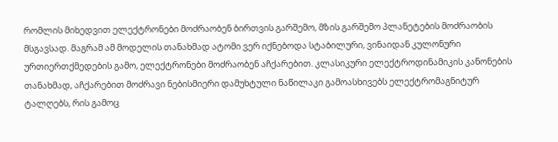რომლის მიხედვით ელექტრონები მოძრაობენ ბირთვის გარშემო, მზის გარშემო პლანეტების მოძრაობის მსგავსად. მაგრამ ამ მოდელის თანახმად ატომი ვერ იქნებოდა სტაბილური, ვინაიდან კულონური ურთიერთქმედების გამო, ელექტრონები მოძრაობენ აჩქარებით. კლასიკური ელექტროდინამიკის კანონების თანახმად, აჩქარებით მოძრავი ნებისმიერი დამუხტული ნაწილაკი გამოასხივებს ელექტრომაგნიტურ ტალღებს, რის გამოც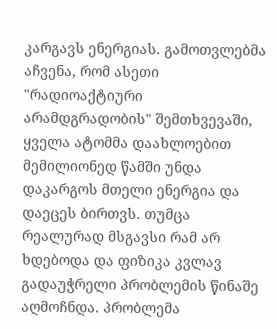კარგავს ენერგიას. გამოთვლებმა აჩვენა, რომ ასეთი "რადიოაქტიური არამდგრადობის" შემთხვევაში, ყველა ატომმა დაახლოებით მემილიონედ წამში უნდა დაკარგოს მთელი ენერგია და დაეცეს ბირთვს. თუმცა რეალურად მსგავსი რამ არ ხდებოდა და ფიზიკა კვლავ გადაუჭრელი პრობლემის წინაშე აღმოჩნდა. პრობლემა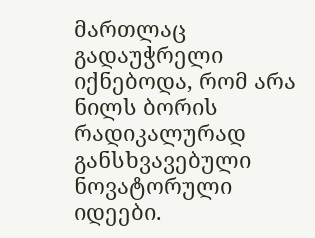მართლაც გადაუჭრელი იქნებოდა, რომ არა ნილს ბორის რადიკალურად განსხვავებული ნოვატორული იდეები.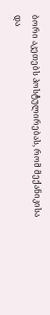ბორი აკეთებს პოსტულირებას, რომ მექანიკისა და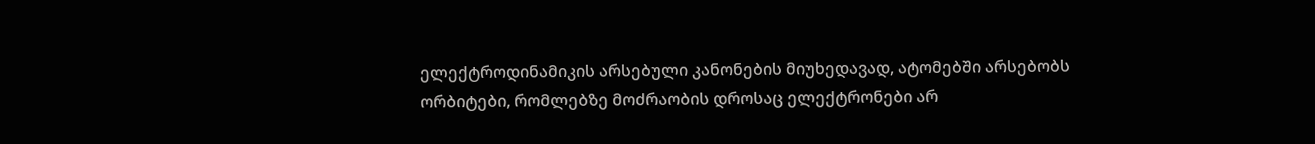ელექტროდინამიკის არსებული კანონების მიუხედავად, ატომებში არსებობს ორბიტები, რომლებზე მოძრაობის დროსაც ელექტრონები არ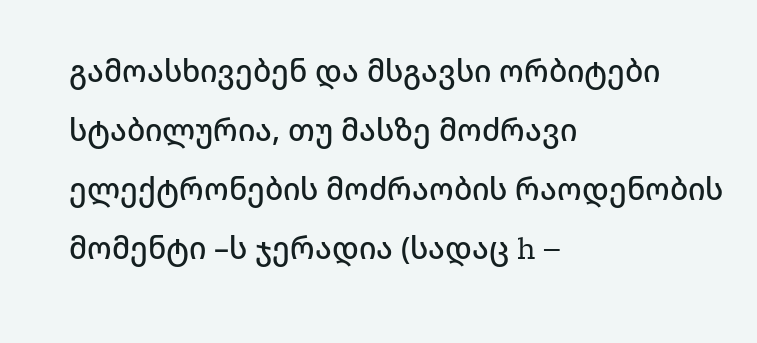გამოასხივებენ და მსგავსი ორბიტები სტაბილურია, თუ მასზე მოძრავი ელექტრონების მოძრაობის რაოდენობის მომენტი –ს ჯერადია (სადაც h –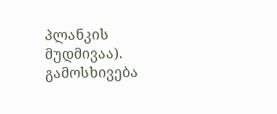პლანკის მუდმივაა). გამოსხივება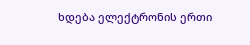ხდება ელექტრონის ერთი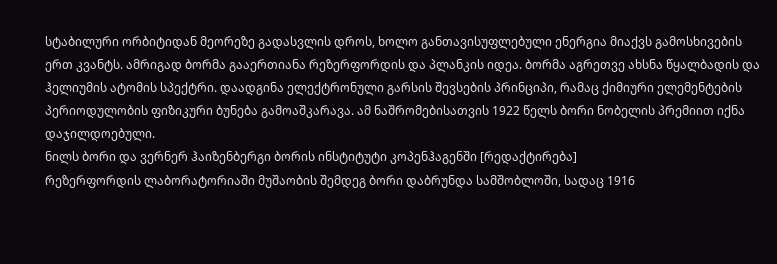სტაბილური ორბიტიდან მეორეზე გადასვლის დროს, ხოლო განთავისუფლებული ენერგია მიაქვს გამოსხივების ერთ კვანტს. ამრიგად ბორმა გააერთიანა რეზერფორდის და პლანკის იდეა. ბორმა აგრეთვე ახსნა წყალბადის და ჰელიუმის ატომის სპექტრი. დაადგინა ელექტრონული გარსის შევსების პრინციპი, რამაც ქიმიური ელემენტების პერიოდულობის ფიზიკური ბუნება გამოაშკარავა. ამ ნაშრომებისათვის 1922 წელს ბორი ნობელის პრემიით იქნა დაჯილდოებული.
ნილს ბორი და ვერნერ ჰაიზენბერგი ბორის ინსტიტუტი კოპენჰაგენში [რედაქტირება]
რეზერფორდის ლაბორატორიაში მუშაობის შემდეგ ბორი დაბრუნდა სამშობლოში, სადაც 1916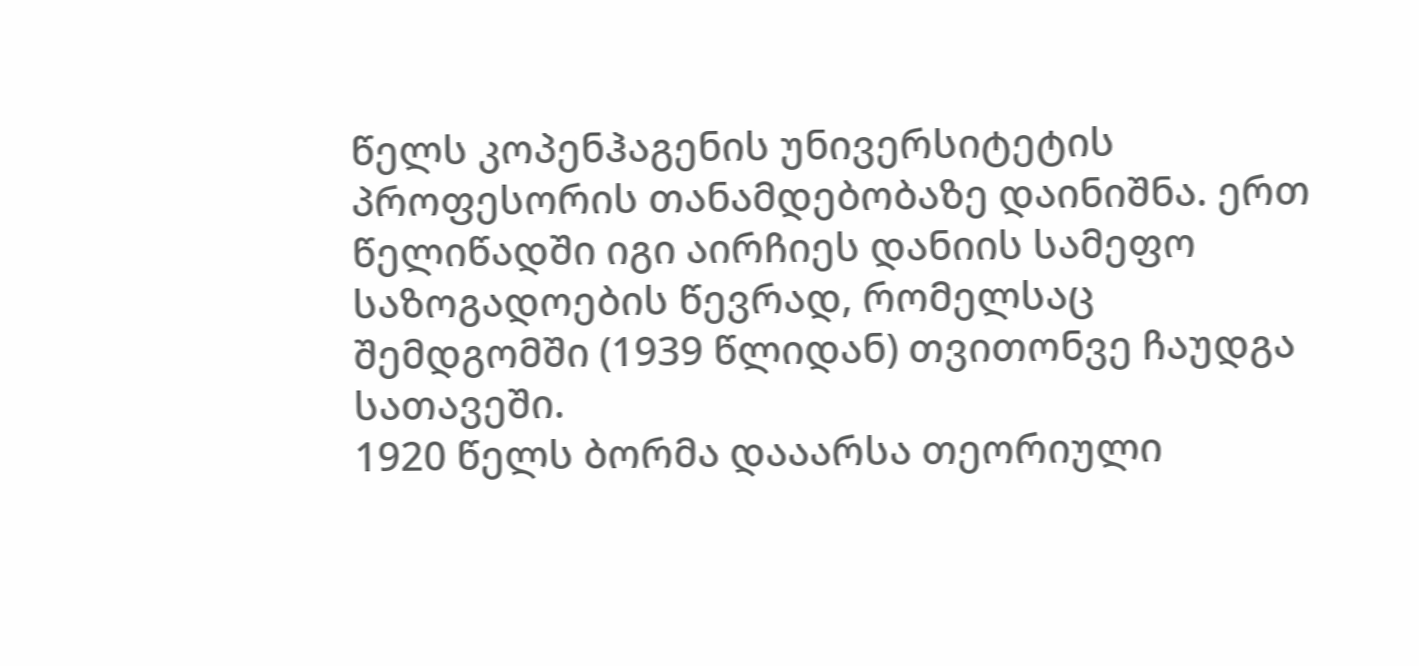წელს კოპენჰაგენის უნივერსიტეტის პროფესორის თანამდებობაზე დაინიშნა. ერთ წელიწადში იგი აირჩიეს დანიის სამეფო საზოგადოების წევრად, რომელსაც შემდგომში (1939 წლიდან) თვითონვე ჩაუდგა სათავეში.
1920 წელს ბორმა დააარსა თეორიული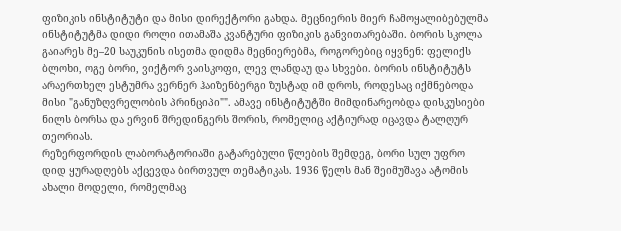ფიზიკის ინსტიტუტი და მისი დირექტორი გახდა. მეცნიერის მიერ ჩამოყალიბებულმა ინსტიტუტმა დიდი როლი ითამაშა კვანტური ფიზიკის განვითარებაში. ბორის სკოლა გაიარეს მე–20 საუკუნის ისეთმა დიდმა მეცნიერებმა, როგორებიც იყვნენ: ფელიქს ბლოხი, ოგე ბორი, ვიქტორ ვაისკოფი, ლევ ლანდაუ და სხვები. ბორის ინსტიტუტს არაერთხელ ესტუმრა ვერნერ ჰაიზენბერგი ზუსტად იმ დროს, როდესაც იქმნებოდა მისი "განუზღვრელობის პრინციპი"". ამავე ინსტიტუტში მიმდინარეობდა დისკუსიები ნილს ბორსა და ერვინ შრედინგერს შორის, რომელიც აქტიურად იცავდა ტალღურ თეორიას.
რეზერფორდის ლაბორატორიაში გატარებული წლების შემდეგ, ბორი სულ უფრო დიდ ყურადღებს აქცევდა ბირთვულ თემატიკას. 1936 წელს მან შეიმუშავა ატომის ახალი მოდელი, რომელმაც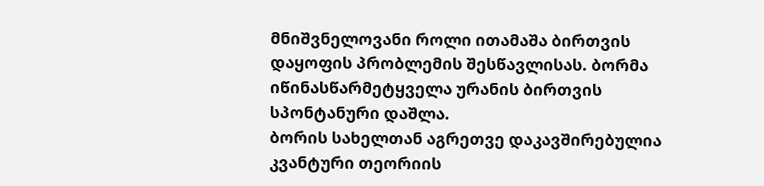მნიშვნელოვანი როლი ითამაშა ბირთვის დაყოფის პრობლემის შესწავლისას. ბორმა იწინასწარმეტყველა ურანის ბირთვის სპონტანური დაშლა.
ბორის სახელთან აგრეთვე დაკავშირებულია კვანტური თეორიის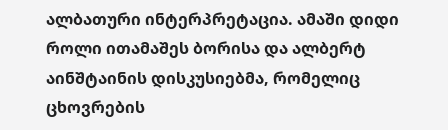ალბათური ინტერპრეტაცია. ამაში დიდი როლი ითამაშეს ბორისა და ალბერტ აინშტაინის დისკუსიებმა, რომელიც ცხოვრების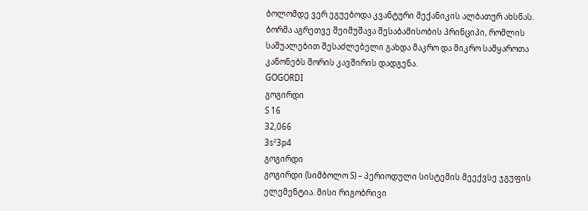ბოლომდე ვერ ეგუებოდა კვანტური მექანიკის ალბათურ ახსნას. ბორმა აგრეთვე შეიმუშავა შესაბამისობის პრინციპი, რომლის საშუალებით შესაძლებელი გახდა მაკრო და მიკრო სამყაროთა კანონებს შორის კავშირის დადგენა.
GOGORDI
გოგირდი
S 16
32,066
3s²3p4
გოგირდი
გოგირდი (სიმბოლო S) – პერიოდული სისტემის მეექვსე ჯგუფის ელემენტია. მისი რიგობრივი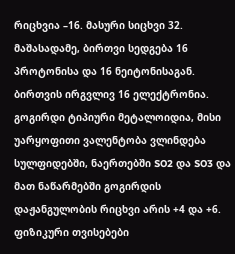რიცხვია –16. მასური სიცხვი 32. მაშასადამე, ბირთვი სედგება 16 პროტონისა და 16 ნეიტონისაგან. ბირთვის ირგვლივ 16 ელექტრონია. გოგირდი ტიპიური მეტალოიდია, მისი უარყოფითი ვალენტობა ვლინდება სულფიდებში, ნაერთებში SO2 და SO3 და მათ ნაწარმებში გოგირდის დაჟანგულობის რიცხვი არის +4 და +6.
ფიზიკური თვისებები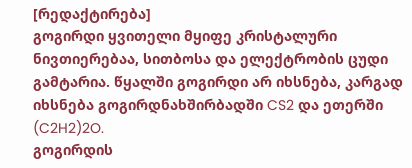[რედაქტირება]
გოგირდი ყვითელი მყიფე კრისტალური ნივთიერებაა, სითბოსა და ელექტრობის ცუდი გამტარია. წყალში გოგირდი არ იხსნება, კარგად იხსნება გოგირდნახშირბადში CS2 და ეთერში (C2H2)2O.
გოგირდის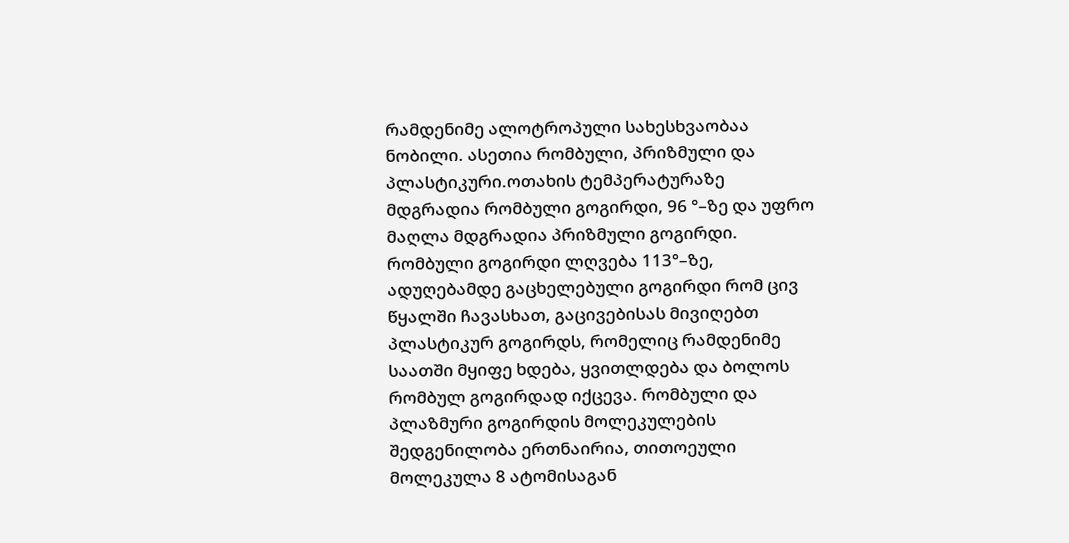რამდენიმე ალოტროპული სახესხვაობაა ნობილი. ასეთია რომბული, პრიზმული და პლასტიკური.ოთახის ტემპერატურაზე მდგრადია რომბული გოგირდი, 96 °–ზე და უფრო მაღლა მდგრადია პრიზმული გოგირდი. რომბული გოგირდი ლღვება 113°–ზე, ადუღებამდე გაცხელებული გოგირდი რომ ცივ წყალში ჩავასხათ, გაცივებისას მივიღებთ პლასტიკურ გოგირდს, რომელიც რამდენიმე საათში მყიფე ხდება, ყვითლდება და ბოლოს რომბულ გოგირდად იქცევა. რომბული და პლაზმური გოგირდის მოლეკულების შედგენილობა ერთნაირია, თითოეული მოლეკულა 8 ატომისაგან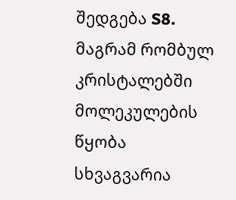შედგება S8. მაგრამ რომბულ კრისტალებში მოლეკულების წყობა სხვაგვარია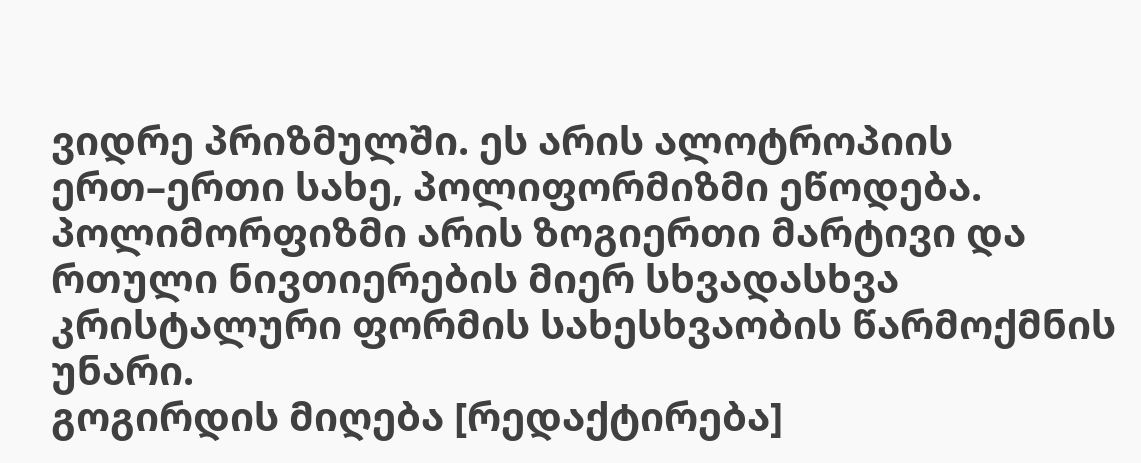ვიდრე პრიზმულში. ეს არის ალოტროპიის ერთ–ერთი სახე, პოლიფორმიზმი ეწოდება. პოლიმორფიზმი არის ზოგიერთი მარტივი და რთული ნივთიერების მიერ სხვადასხვა კრისტალური ფორმის სახესხვაობის წარმოქმნის უნარი.
გოგირდის მიღება [რედაქტირება]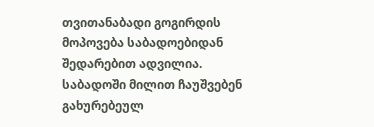თვითანაბადი გოგირდის მოპოვება საბადოებიდან შედარებით ადვილია. საბადოში მილით ჩაუშვებენ გახურებეულ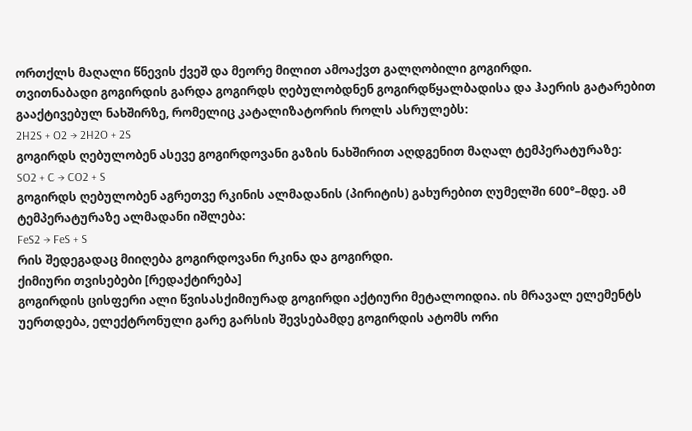ორთქლს მაღალი წნევის ქვეშ და მეორე მილით ამოაქვთ გალღობილი გოგირდი.
თვითნაბადი გოგირდის გარდა გოგირდს ღებულობდნენ გოგირდწყალბადისა და ჰაერის გატარებით გააქტივებულ ნახშირზე, რომელიც კატალიზატორის როლს ასრულებს:
2H2S + O2 → 2H2O + 2S
გოგირდს ღებულობენ ასევე გოგირდოვანი გაზის ნახშირით აღდგენით მაღალ ტემპერატურაზე:
SO2 + C → CO2 + S
გოგირდს ღებულობენ აგრეთვე რკინის ალმადანის (პირიტის) გახურებით ღუმელში 600°–მდე. ამ ტემპერატურაზე ალმადანი იშლება:
FeS2 → FeS + S
რის შედეგადაც მიიღება გოგირდოვანი რკინა და გოგირდი.
ქიმიური თვისებები [რედაქტირება]
გოგირდის ცისფერი ალი წვისასქიმიურად გოგირდი აქტიური მეტალოიდია. ის მრავალ ელემენტს უერთდება, ელექტრონული გარე გარსის შევსებამდე გოგირდის ატომს ორი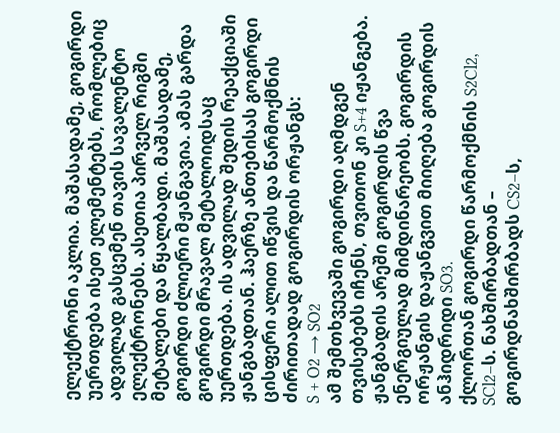ელექტრონი აკლია. მაშასადამე, გოგირდი უერთდება ისეთ ელემენტებს, რომლებიც ადვილად გასცემენ თავის სავალენტო ელექტრონებს. ასეთია პირველ რიგში მეტალები და წყალბადი. მაშასადამე, გოგირდი ძლიერი მჟანგავია. ამას გარდა გოგირდი მრავალ მეტალოიდსაც უერთდება. ის ადვილად შედის რეაქციაში ჟანგბადთან. ჰაერზე ანთებისას გოგირდი ცისფერი ალით იწვის და წარმოქმნის ძირითადად გოგირდის ორჟანგს:
S + O2 → SO2
ამ შემთხვევაში გოგირდი აღმდგენ თვისებებს იჩენს, თვითონ კი S+4 იჟანგება.
ჟანგბადის არეში გოგირდის წვა ენერგიულად მიმდინარეობს. გოგირდის ორჟანგის დაჟანგვით მიიღება გოგირდის ანჰიდრიდი SO3.
ქლორთან გოგირდი წარმოქმნის S2Cl2, SCl2–ს. ნახშირბადთან – გოგირდნახშირბადს CS2–ს,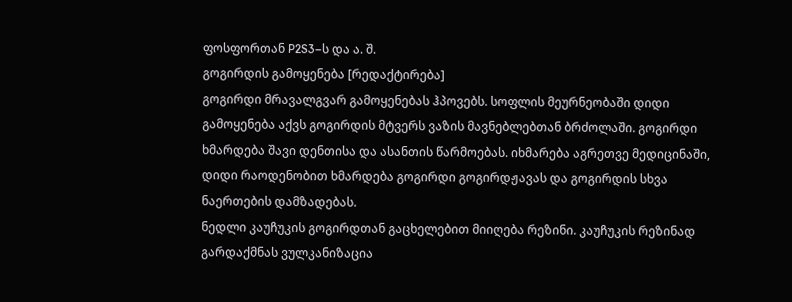ფოსფორთან P2S3–ს და ა. შ.
გოგირდის გამოყენება [რედაქტირება]
გოგირდი მრავალგვარ გამოყენებას ჰპოვებს. სოფლის მეურნეობაში დიდი გამოყენება აქვს გოგირდის მტვერს ვაზის მავნებლებთან ბრძოლაში. გოგირდი ხმარდება შავი დენთისა და ასანთის წარმოებას. იხმარება აგრეთვე მედიცინაში, დიდი რაოდენობით ხმარდება გოგირდი გოგირდჟავას და გოგირდის სხვა ნაერთების დამზადებას.
ნედლი კაუჩუკის გოგირდთან გაცხელებით მიიღება რეზინი. კაუჩუკის რეზინად გარდაქმნას ვულკანიზაცია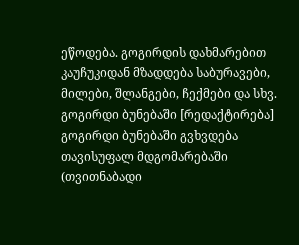ეწოდება. გოგირდის დახმარებით კაუჩუკიდან მზადდება საბურავები, მილები, შლანგები, ჩექმები და სხვ.
გოგირდი ბუნებაში [რედაქტირება]
გოგირდი ბუნებაში გვხვდება თავისუფალ მდგომარებაში (თვითნაბადი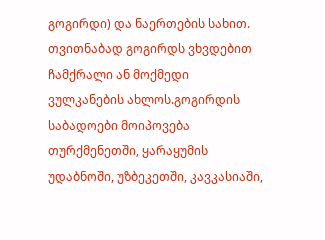გოგირდი) და ნაერთების სახით. თვითნაბად გოგირდს ვხვდებით ჩამქრალი ან მოქმედი ვულკანების ახლოს.გოგირდის საბადოები მოიპოვება თურქმენეთში, ყარაყუმის უდაბნოში, უზბეკეთში, კავკასიაში,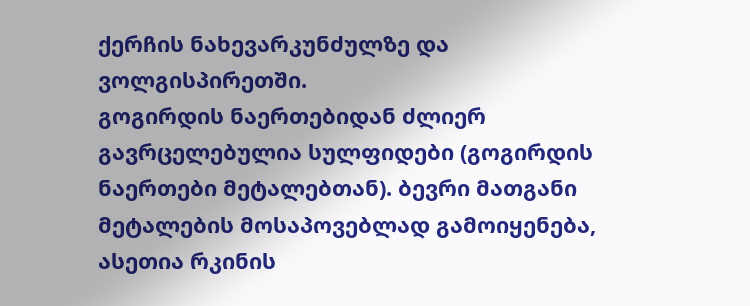ქერჩის ნახევარკუნძულზე და ვოლგისპირეთში.
გოგირდის ნაერთებიდან ძლიერ გავრცელებულია სულფიდები (გოგირდის ნაერთები მეტალებთან). ბევრი მათგანი მეტალების მოსაპოვებლად გამოიყენება, ასეთია რკინის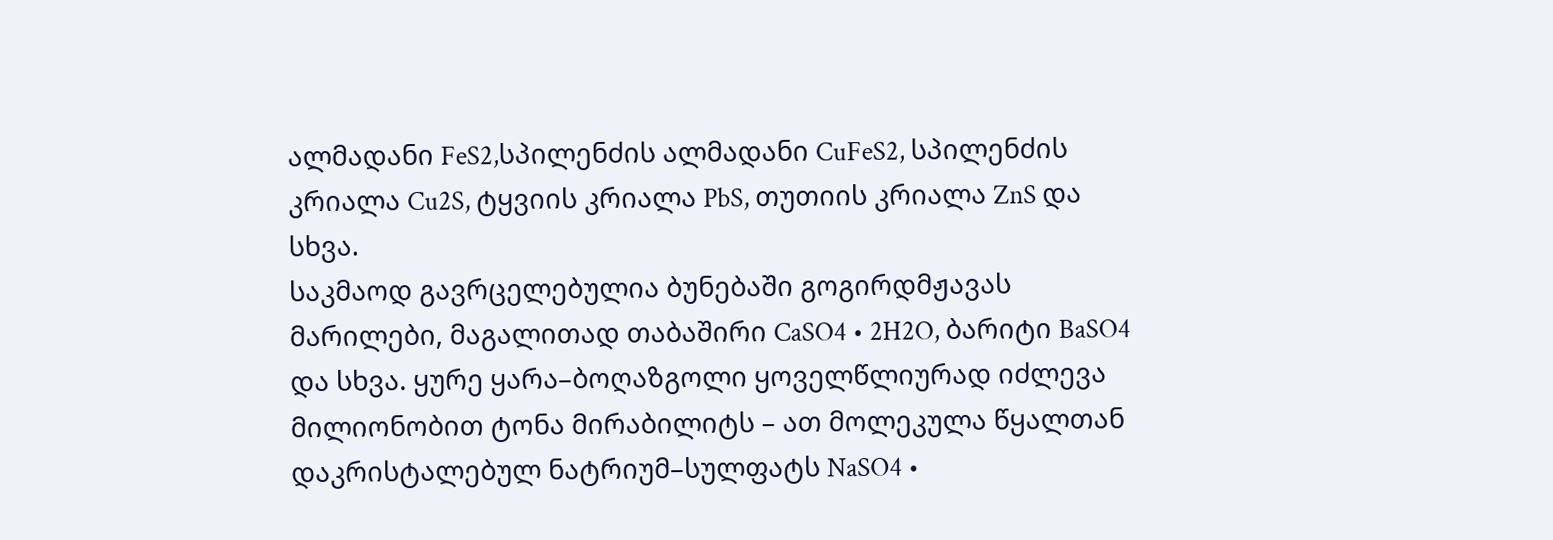ალმადანი FeS2,სპილენძის ალმადანი CuFeS2, სპილენძის კრიალა Cu2S, ტყვიის კრიალა PbS, თუთიის კრიალა ZnS და სხვა.
საკმაოდ გავრცელებულია ბუნებაში გოგირდმჟავას მარილები, მაგალითად თაბაშირი CaSO4 • 2H2O, ბარიტი BaSO4 და სხვა. ყურე ყარა–ბოღაზგოლი ყოველწლიურად იძლევა მილიონობით ტონა მირაბილიტს – ათ მოლეკულა წყალთან დაკრისტალებულ ნატრიუმ–სულფატს NaSO4 •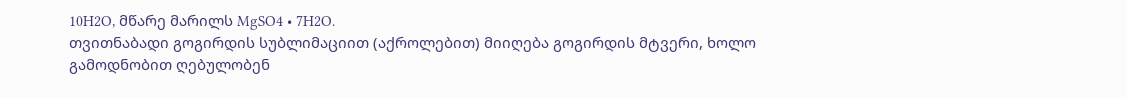10H2O, მწარე მარილს MgSO4 • 7H2O.
თვითნაბადი გოგირდის სუბლიმაციით (აქროლებით) მიიღება გოგირდის მტვერი, ხოლო გამოდნობით ღებულობენ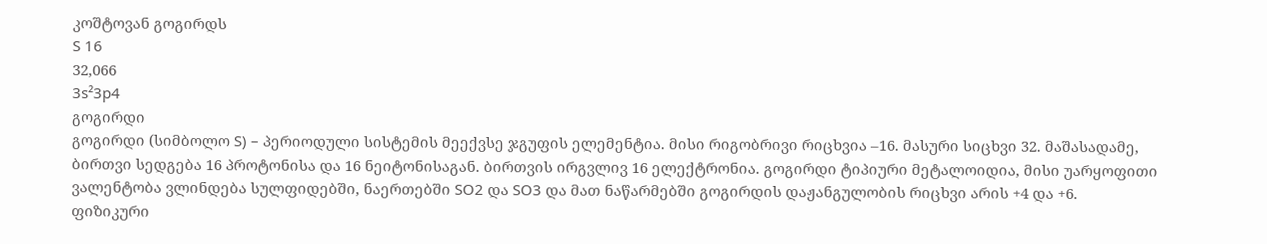კოშტოვან გოგირდს
S 16
32,066
3s²3p4
გოგირდი
გოგირდი (სიმბოლო S) – პერიოდული სისტემის მეექვსე ჯგუფის ელემენტია. მისი რიგობრივი რიცხვია –16. მასური სიცხვი 32. მაშასადამე, ბირთვი სედგება 16 პროტონისა და 16 ნეიტონისაგან. ბირთვის ირგვლივ 16 ელექტრონია. გოგირდი ტიპიური მეტალოიდია, მისი უარყოფითი ვალენტობა ვლინდება სულფიდებში, ნაერთებში SO2 და SO3 და მათ ნაწარმებში გოგირდის დაჟანგულობის რიცხვი არის +4 და +6.
ფიზიკური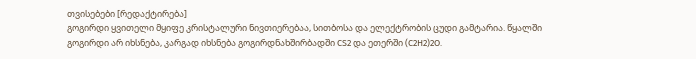თვისებები [რედაქტირება]
გოგირდი ყვითელი მყიფე კრისტალური ნივთიერებაა, სითბოსა და ელექტრობის ცუდი გამტარია. წყალში გოგირდი არ იხსნება, კარგად იხსნება გოგირდნახშირბადში CS2 და ეთერში (C2H2)2O.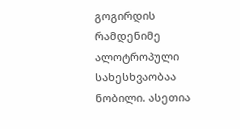გოგირდის რამდენიმე ალოტროპული სახესხვაობაა ნობილი. ასეთია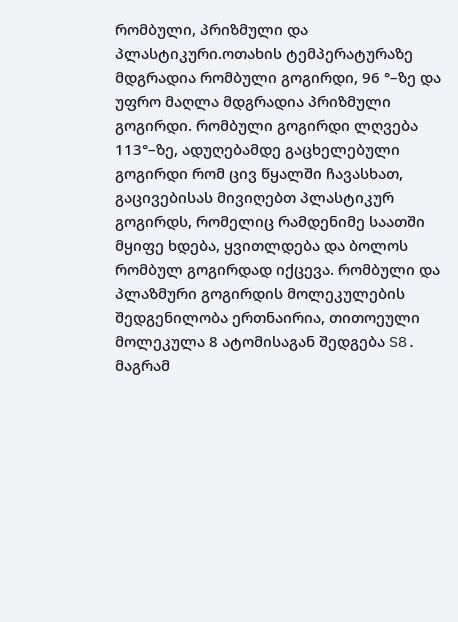რომბული, პრიზმული და პლასტიკური.ოთახის ტემპერატურაზე მდგრადია რომბული გოგირდი, 96 °–ზე და უფრო მაღლა მდგრადია პრიზმული გოგირდი. რომბული გოგირდი ლღვება 113°–ზე, ადუღებამდე გაცხელებული გოგირდი რომ ცივ წყალში ჩავასხათ, გაცივებისას მივიღებთ პლასტიკურ გოგირდს, რომელიც რამდენიმე საათში მყიფე ხდება, ყვითლდება და ბოლოს რომბულ გოგირდად იქცევა. რომბული და პლაზმური გოგირდის მოლეკულების შედგენილობა ერთნაირია, თითოეული მოლეკულა 8 ატომისაგან შედგება S8. მაგრამ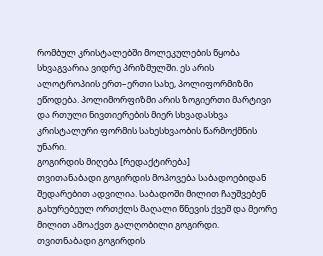რომბულ კრისტალებში მოლეკულების წყობა სხვაგვარია ვიდრე პრიზმულში. ეს არის ალოტროპიის ერთ–ერთი სახე, პოლიფორმიზმი ეწოდება. პოლიმორფიზმი არის ზოგიერთი მარტივი და რთული ნივთიერების მიერ სხვადასხვა კრისტალური ფორმის სახესხვაობის წარმოქმნის უნარი.
გოგირდის მიღება [რედაქტირება]
თვითანაბადი გოგირდის მოპოვება საბადოებიდან შედარებით ადვილია. საბადოში მილით ჩაუშვებენ გახურებეულ ორთქლს მაღალი წნევის ქვეშ და მეორე მილით ამოაქვთ გალღობილი გოგირდი.
თვითნაბადი გოგირდის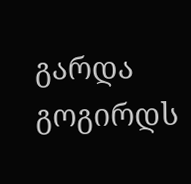გარდა გოგირდს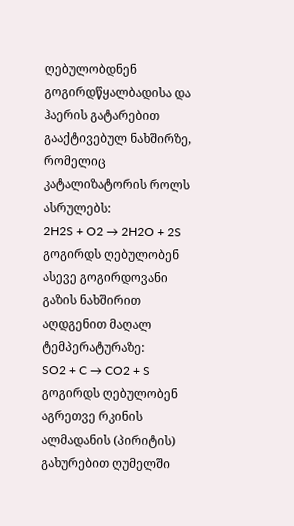ღებულობდნენ გოგირდწყალბადისა და ჰაერის გატარებით გააქტივებულ ნახშირზე, რომელიც კატალიზატორის როლს ასრულებს:
2H2S + O2 → 2H2O + 2S
გოგირდს ღებულობენ ასევე გოგირდოვანი გაზის ნახშირით აღდგენით მაღალ ტემპერატურაზე:
SO2 + C → CO2 + S
გოგირდს ღებულობენ აგრეთვე რკინის ალმადანის (პირიტის) გახურებით ღუმელში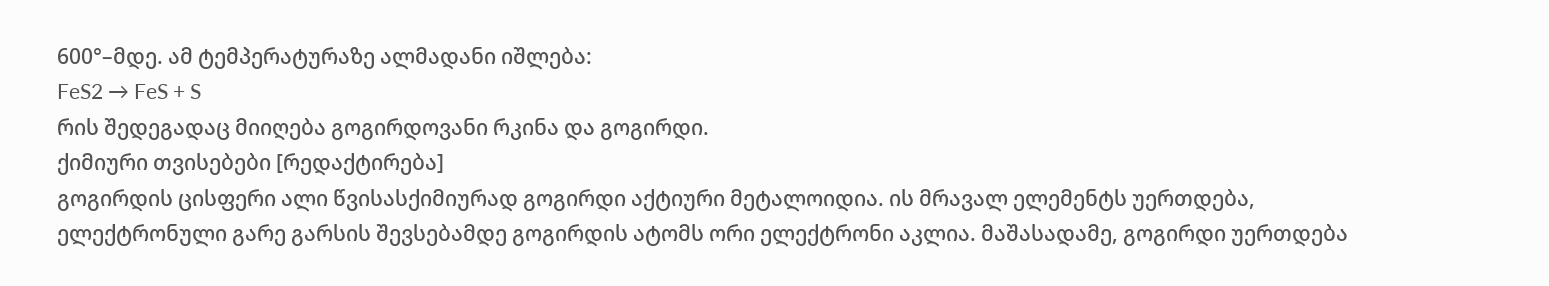600°–მდე. ამ ტემპერატურაზე ალმადანი იშლება:
FeS2 → FeS + S
რის შედეგადაც მიიღება გოგირდოვანი რკინა და გოგირდი.
ქიმიური თვისებები [რედაქტირება]
გოგირდის ცისფერი ალი წვისასქიმიურად გოგირდი აქტიური მეტალოიდია. ის მრავალ ელემენტს უერთდება, ელექტრონული გარე გარსის შევსებამდე გოგირდის ატომს ორი ელექტრონი აკლია. მაშასადამე, გოგირდი უერთდება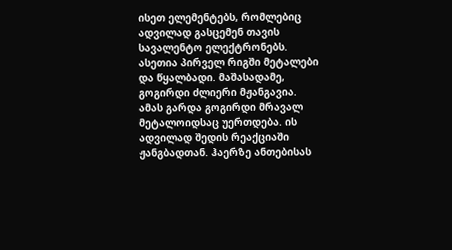ისეთ ელემენტებს, რომლებიც ადვილად გასცემენ თავის სავალენტო ელექტრონებს. ასეთია პირველ რიგში მეტალები და წყალბადი. მაშასადამე, გოგირდი ძლიერი მჟანგავია. ამას გარდა გოგირდი მრავალ მეტალოიდსაც უერთდება. ის ადვილად შედის რეაქციაში ჟანგბადთან. ჰაერზე ანთებისას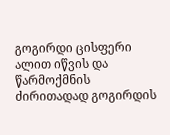გოგირდი ცისფერი ალით იწვის და წარმოქმნის ძირითადად გოგირდის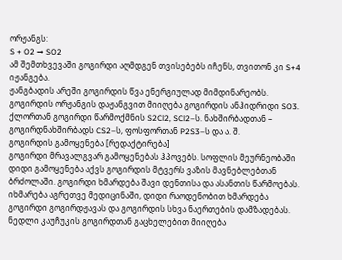ორჟანგს:
S + O2 → SO2
ამ შემთხვევაში გოგირდი აღმდგენ თვისებებს იჩენს, თვითონ კი S+4 იჟანგება.
ჟანგბადის არეში გოგირდის წვა ენერგიულად მიმდინარეობს. გოგირდის ორჟანგის დაჟანგვით მიიღება გოგირდის ანჰიდრიდი SO3.
ქლორთან გოგირდი წარმოქმნის S2Cl2, SCl2–ს. ნახშირბადთან – გოგირდნახშირბადს CS2–ს, ფოსფორთან P2S3–ს და ა. შ.
გოგირდის გამოყენება [რედაქტირება]
გოგირდი მრავალგვარ გამოყენებას ჰპოვებს. სოფლის მეურნეობაში დიდი გამოყენება აქვს გოგირდის მტვერს ვაზის მავნებლებთან ბრძოლაში. გოგირდი ხმარდება შავი დენთისა და ასანთის წარმოებას. იხმარება აგრეთვე მედიცინაში, დიდი რაოდენობით ხმარდება გოგირდი გოგირდჟავას და გოგირდის სხვა ნაერთების დამზადებას.
ნედლი კაუჩუკის გოგირდთან გაცხელებით მიიღება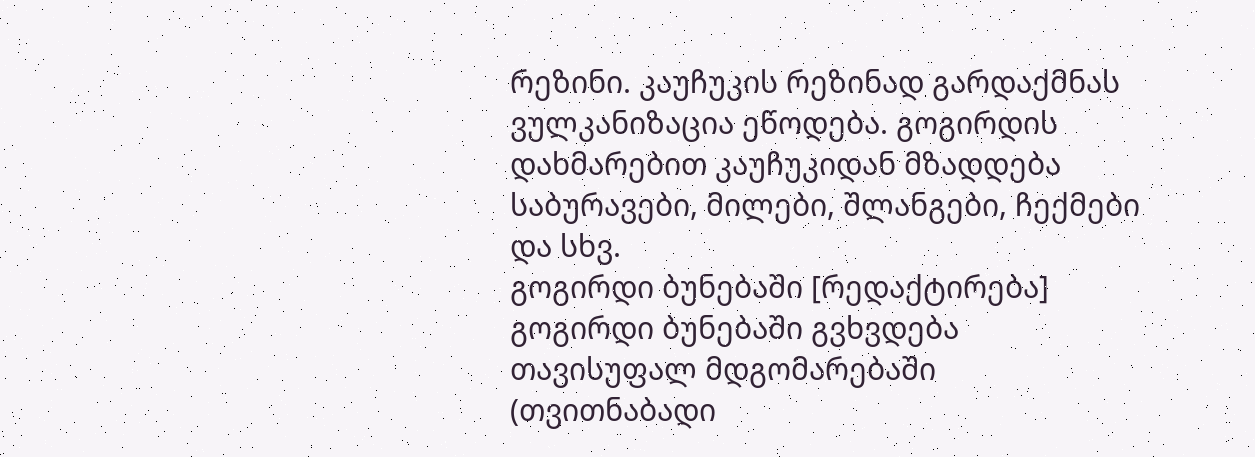რეზინი. კაუჩუკის რეზინად გარდაქმნას ვულკანიზაცია ეწოდება. გოგირდის დახმარებით კაუჩუკიდან მზადდება საბურავები, მილები, შლანგები, ჩექმები და სხვ.
გოგირდი ბუნებაში [რედაქტირება]
გოგირდი ბუნებაში გვხვდება თავისუფალ მდგომარებაში (თვითნაბადი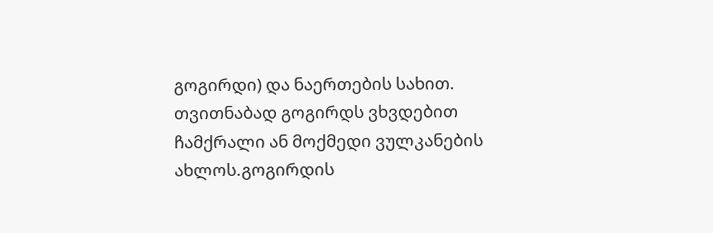გოგირდი) და ნაერთების სახით. თვითნაბად გოგირდს ვხვდებით ჩამქრალი ან მოქმედი ვულკანების ახლოს.გოგირდის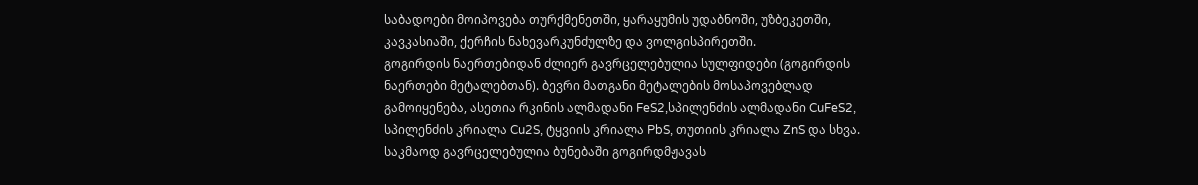საბადოები მოიპოვება თურქმენეთში, ყარაყუმის უდაბნოში, უზბეკეთში, კავკასიაში, ქერჩის ნახევარკუნძულზე და ვოლგისპირეთში.
გოგირდის ნაერთებიდან ძლიერ გავრცელებულია სულფიდები (გოგირდის ნაერთები მეტალებთან). ბევრი მათგანი მეტალების მოსაპოვებლად გამოიყენება, ასეთია რკინის ალმადანი FeS2,სპილენძის ალმადანი CuFeS2, სპილენძის კრიალა Cu2S, ტყვიის კრიალა PbS, თუთიის კრიალა ZnS და სხვა.
საკმაოდ გავრცელებულია ბუნებაში გოგირდმჟავას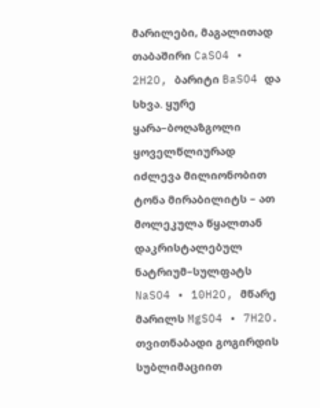მარილები, მაგალითად თაბაშირი CaSO4 • 2H2O, ბარიტი BaSO4 და სხვა. ყურე ყარა–ბოღაზგოლი ყოველწლიურად იძლევა მილიონობით ტონა მირაბილიტს – ათ მოლეკულა წყალთან დაკრისტალებულ ნატრიუმ–სულფატს NaSO4 • 10H2O, მწარე მარილს MgSO4 • 7H2O.
თვითნაბადი გოგირდის სუბლიმაციით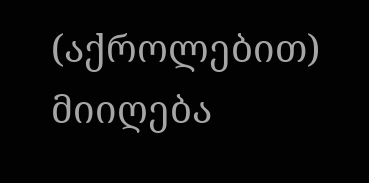(აქროლებით) მიიღება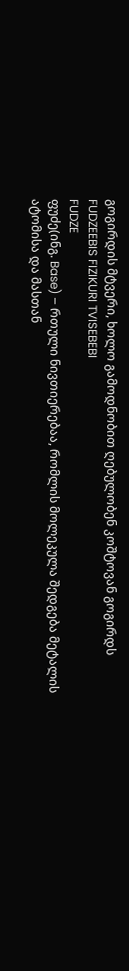გოგირდის მტვერი, ხოლო გამოდნობით ღებულობენ კოშტოვან გოგირდს
FUDZEEBIS FIZIKURI TVISEBEBI
FUDZE
ფუძე(ინგ. Base) – რთული ნივთიერებაა, რომლის მოლეკულა შედგება მეტალის ატომისა და მასთან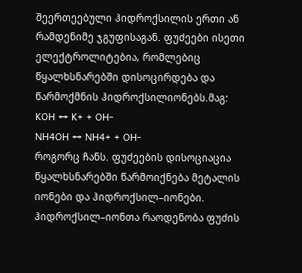შეერთეებული ჰიდროქსილის ერთი ან რამდენიმე ჯგუფისაგან. ფუძეები ისეთი ელექტროლიტებია, რომლებიც წყალხსნარებში დისოცირდება და წარმოქმნის ჰიდროქსილიონებს.მაგ:
KOH ↔ K+ + OH-
NH4OH ↔ NH4+ + OH-
როგორც ჩანს. ფუძეების დისოციაცია წყალხსნარებში წარმოიქნება მეტალის იონები და ჰიდროქსილ–იონები. ჰიდროქსილ–იონთა რაოდენობა ფუძის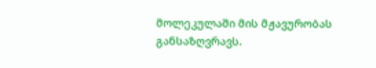მოლეკულაში მის მჟავურობას განსაზღვრავს.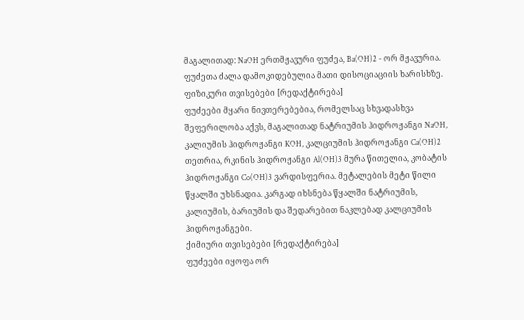მაგალითად: NaOH ერთმჟავური ფუძეა, Ba(OH)2 - ორ მჟავურია.
ფუძეთა ძალა დამოკიდებულია მათი დისოციაციის ხარისხზე.
ფიზიკური თვისებები [რედაქტირება]
ფუძეები მყარი ნივთერებებია, რომელსაც სხვადასხვა შეფერილობა აქვს, მაგალითად ნატრიუმის ჰიდროჟანგი NaOH, კალიუმის ჰიდროჟანგი KOH, კალციუმის ჰიდროჟანგი Ca(OH)2 თეთრია, რკინის ჰიდროჟანგი Al(OH)3 მურა წითელია, კობატის ჰიდროჟანგი Co(OH)3 ვარდისფერია. მეტალების მეტი წილი წყალში უხსნადია. კარგად იხსნება წყალში ნატრიუმის, კალიუმის, ბარიუმის და შედარებით ნაკლებად კალციუმის ჰიდროჟანგები.
ქიმიური თვისებები [რედაქტირება]
ფუძეები იყოფა ორ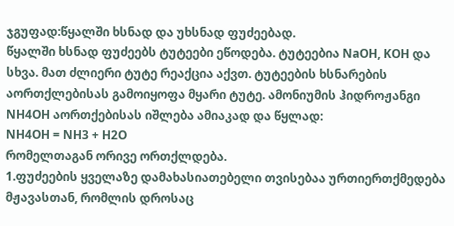ჯგუფად:წყალში ხსნად და უხსნად ფუძეებად.
წყალში ხსნად ფუძეებს ტუტეები ეწოდება. ტუტეებია NaOH, KOH და სხვა. მათ ძლიერი ტუტე რეაქცია აქვთ. ტუტეების ხსნარების აორთქლებისას გამოიყოფა მყარი ტუტე. ამონიუმის ჰიდროჟანგი NH4OH აორთქებისას იშლება ამიაკად და წყლად:
NH4OH = NH3 + H2O
რომელთაგან ორივე ორთქლდება.
1.ფუძეების ყველაზე დამახასიათებელი თვისებაა ურთიერთქმედება მჟავასთან, რომლის დროსაც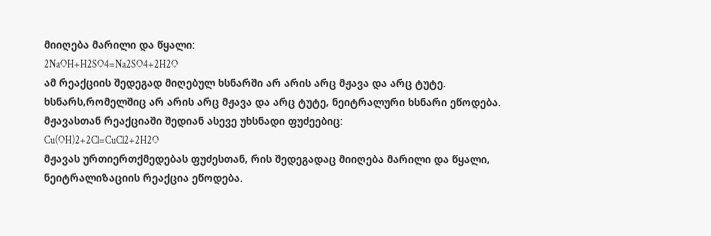მიიღება მარილი და წყალი:
2NaOH+H2SO4=Na2SO4+2H2O
ამ რეაქციის შედეგად მიღებულ ხსნარში არ არის არც მჟავა და არც ტუტე.
ხსნარს,რომელშიც არ არის არც მჟავა და არც ტუტე, ნეიტრალური ხსნარი ეწოდება.
მჟავასთან რეაქციაში შედიან ასევე უხსნადი ფუძეებიც:
Cu(OH)2+2Cl=CuCl2+2H2O
მჟავას ურთიერთქმედებას ფუძესთან, რის შედეგადაც მიიღება მარილი და წყალი, ნეიტრალიზაციის რეაქცია ეწოდება.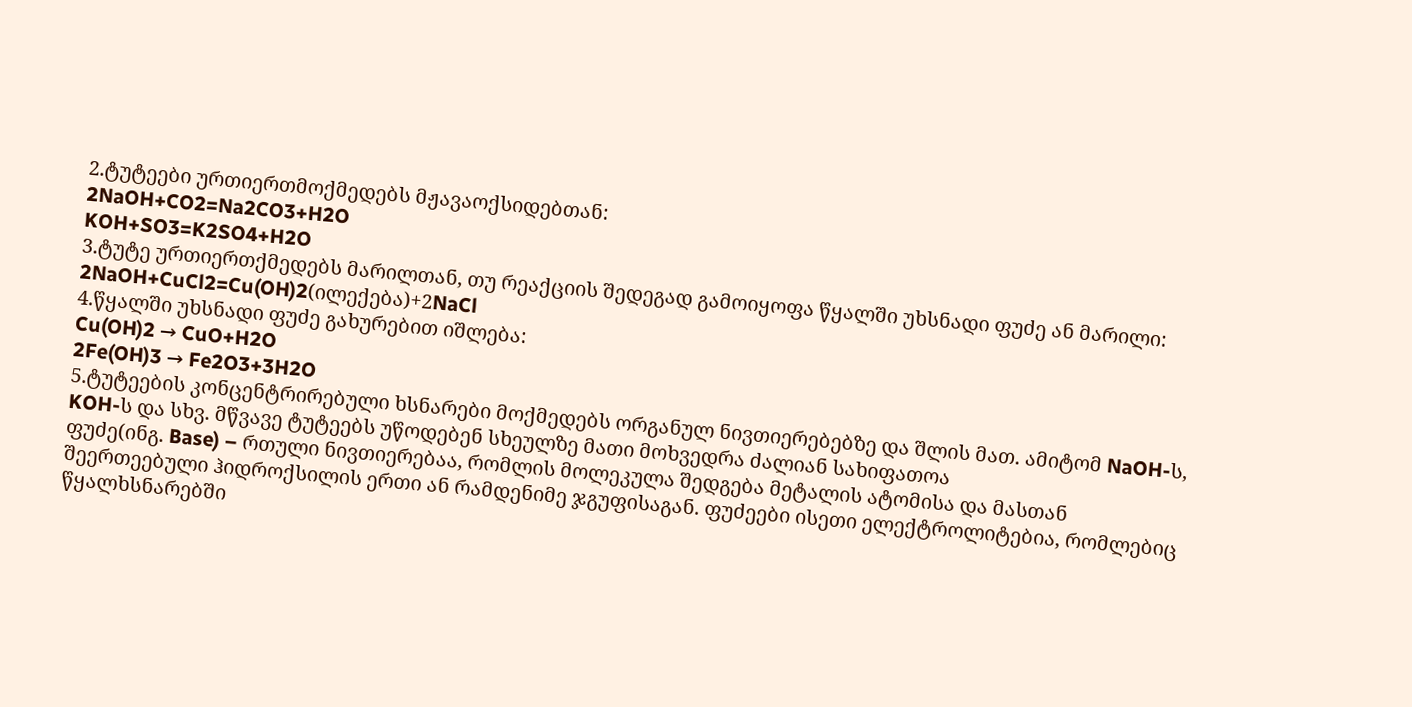2.ტუტეები ურთიერთმოქმედებს მჟავაოქსიდებთან:
2NaOH+CO2=Na2CO3+H2O
KOH+SO3=K2SO4+H2O
3.ტუტე ურთიერთქმედებს მარილთან, თუ რეაქციის შედეგად გამოიყოფა წყალში უხსნადი ფუძე ან მარილი:
2NaOH+CuCl2=Cu(OH)2(ილექება)+2NaCl
4.წყალში უხსნადი ფუძე გახურებით იშლება:
Cu(OH)2 → CuO+H2O
2Fe(OH)3 → Fe2O3+3H2O
5.ტუტეების კონცენტრირებული ხსნარები მოქმედებს ორგანულ ნივთიერებებზე და შლის მათ. ამიტომ NaOH-ს, KOH-ს და სხვ. მწვავე ტუტეებს უწოდებენ სხეულზე მათი მოხვედრა ძალიან სახიფათოა
ფუძე(ინგ. Base) – რთული ნივთიერებაა, რომლის მოლეკულა შედგება მეტალის ატომისა და მასთან შეერთეებული ჰიდროქსილის ერთი ან რამდენიმე ჯგუფისაგან. ფუძეები ისეთი ელექტროლიტებია, რომლებიც წყალხსნარებში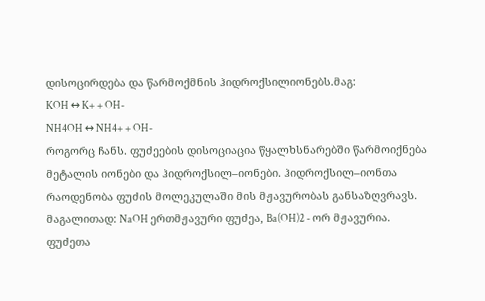დისოცირდება და წარმოქმნის ჰიდროქსილიონებს.მაგ:
KOH ↔ K+ + OH-
NH4OH ↔ NH4+ + OH-
როგორც ჩანს. ფუძეების დისოციაცია წყალხსნარებში წარმოიქნება მეტალის იონები და ჰიდროქსილ–იონები. ჰიდროქსილ–იონთა რაოდენობა ფუძის მოლეკულაში მის მჟავურობას განსაზღვრავს. მაგალითად: NaOH ერთმჟავური ფუძეა, Ba(OH)2 - ორ მჟავურია.
ფუძეთა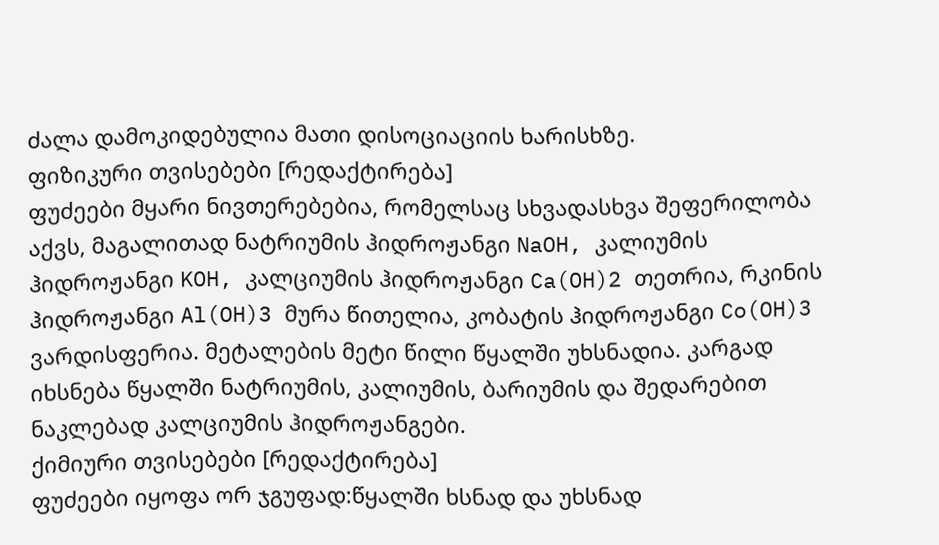ძალა დამოკიდებულია მათი დისოციაციის ხარისხზე.
ფიზიკური თვისებები [რედაქტირება]
ფუძეები მყარი ნივთერებებია, რომელსაც სხვადასხვა შეფერილობა აქვს, მაგალითად ნატრიუმის ჰიდროჟანგი NaOH, კალიუმის ჰიდროჟანგი KOH, კალციუმის ჰიდროჟანგი Ca(OH)2 თეთრია, რკინის ჰიდროჟანგი Al(OH)3 მურა წითელია, კობატის ჰიდროჟანგი Co(OH)3 ვარდისფერია. მეტალების მეტი წილი წყალში უხსნადია. კარგად იხსნება წყალში ნატრიუმის, კალიუმის, ბარიუმის და შედარებით ნაკლებად კალციუმის ჰიდროჟანგები.
ქიმიური თვისებები [რედაქტირება]
ფუძეები იყოფა ორ ჯგუფად:წყალში ხსნად და უხსნად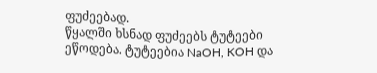ფუძეებად.
წყალში ხსნად ფუძეებს ტუტეები ეწოდება. ტუტეებია NaOH, KOH და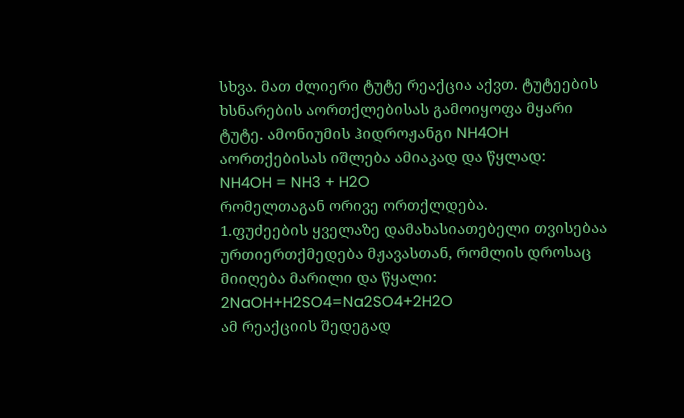სხვა. მათ ძლიერი ტუტე რეაქცია აქვთ. ტუტეების ხსნარების აორთქლებისას გამოიყოფა მყარი ტუტე. ამონიუმის ჰიდროჟანგი NH4OH აორთქებისას იშლება ამიაკად და წყლად:
NH4OH = NH3 + H2O
რომელთაგან ორივე ორთქლდება.
1.ფუძეების ყველაზე დამახასიათებელი თვისებაა ურთიერთქმედება მჟავასთან, რომლის დროსაც მიიღება მარილი და წყალი:
2NaOH+H2SO4=Na2SO4+2H2O
ამ რეაქციის შედეგად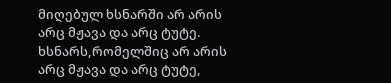მიღებულ ხსნარში არ არის არც მჟავა და არც ტუტე.
ხსნარს,რომელშიც არ არის არც მჟავა და არც ტუტე,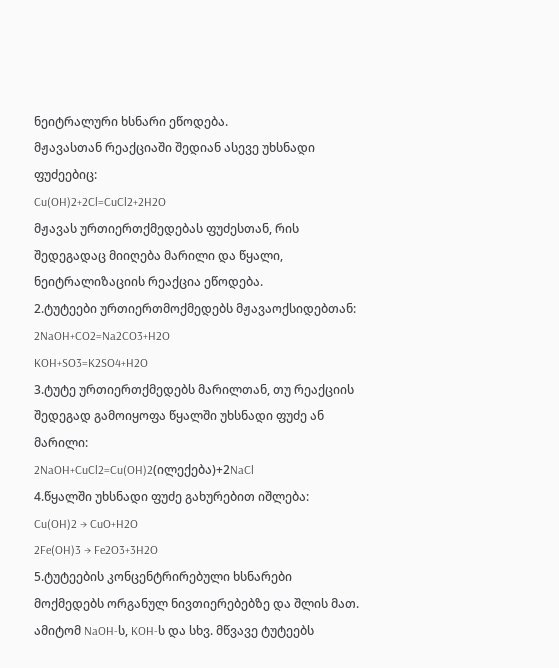ნეიტრალური ხსნარი ეწოდება.
მჟავასთან რეაქციაში შედიან ასევე უხსნადი ფუძეებიც:
Cu(OH)2+2Cl=CuCl2+2H2O
მჟავას ურთიერთქმედებას ფუძესთან, რის შედეგადაც მიიღება მარილი და წყალი, ნეიტრალიზაციის რეაქცია ეწოდება.
2.ტუტეები ურთიერთმოქმედებს მჟავაოქსიდებთან:
2NaOH+CO2=Na2CO3+H2O
KOH+SO3=K2SO4+H2O
3.ტუტე ურთიერთქმედებს მარილთან, თუ რეაქციის შედეგად გამოიყოფა წყალში უხსნადი ფუძე ან მარილი:
2NaOH+CuCl2=Cu(OH)2(ილექება)+2NaCl
4.წყალში უხსნადი ფუძე გახურებით იშლება:
Cu(OH)2 → CuO+H2O
2Fe(OH)3 → Fe2O3+3H2O
5.ტუტეების კონცენტრირებული ხსნარები მოქმედებს ორგანულ ნივთიერებებზე და შლის მათ. ამიტომ NaOH-ს, KOH-ს და სხვ. მწვავე ტუტეებს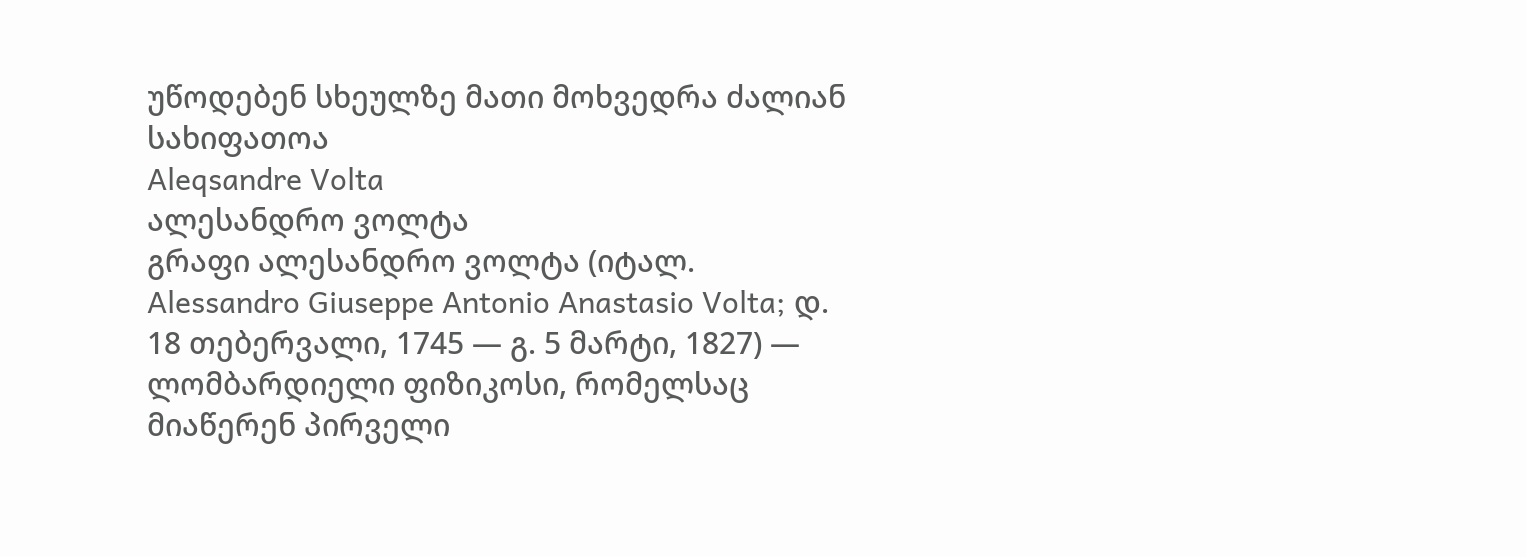უწოდებენ სხეულზე მათი მოხვედრა ძალიან სახიფათოა
Aleqsandre Volta
ალესანდრო ვოლტა
გრაფი ალესანდრო ვოლტა (იტალ. Alessandro Giuseppe Antonio Anastasio Volta; დ. 18 თებერვალი, 1745 — გ. 5 მარტი, 1827) — ლომბარდიელი ფიზიკოსი, რომელსაც მიაწერენ პირველი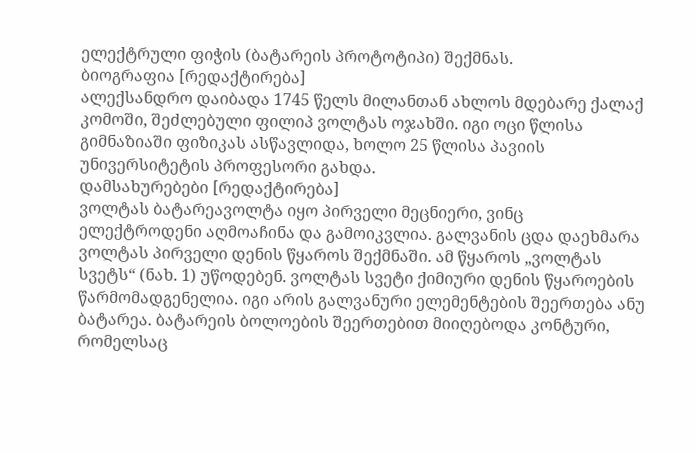ელექტრული ფიჭის (ბატარეის პროტოტიპი) შექმნას.
ბიოგრაფია [რედაქტირება]
ალექსანდრო დაიბადა 1745 წელს მილანთან ახლოს მდებარე ქალაქ კომოში, შეძლებული ფილიპ ვოლტას ოჯახში. იგი ოცი წლისა გიმნაზიაში ფიზიკას ასწავლიდა, ხოლო 25 წლისა პავიის უნივერსიტეტის პროფესორი გახდა.
დამსახურებები [რედაქტირება]
ვოლტას ბატარეავოლტა იყო პირველი მეცნიერი, ვინც ელექტროდენი აღმოაჩინა და გამოიკვლია. გალვანის ცდა დაეხმარა ვოლტას პირველი დენის წყაროს შექმნაში. ამ წყაროს „ვოლტას სვეტს“ (ნახ. 1) უწოდებენ. ვოლტას სვეტი ქიმიური დენის წყაროების წარმომადგენელია. იგი არის გალვანური ელემენტების შეერთება ანუ ბატარეა. ბატარეის ბოლოების შეერთებით მიიღებოდა კონტური, რომელსაც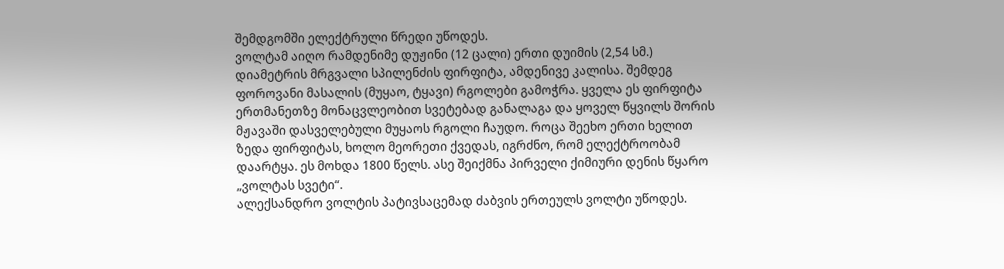შემდგომში ელექტრული წრედი უწოდეს.
ვოლტამ აიღო რამდენიმე დუჟინი (12 ცალი) ერთი დუიმის (2,54 სმ.) დიამეტრის მრგვალი სპილენძის ფირფიტა, ამდენივე კალისა. შემდეგ ფოროვანი მასალის (მუყაო, ტყავი) რგოლები გამოჭრა. ყველა ეს ფირფიტა ერთმანეთზე მონაცვლეობით სვეტებად განალაგა და ყოველ წყვილს შორის მჟავაში დასველებული მუყაოს რგოლი ჩაუდო. როცა შეეხო ერთი ხელით ზედა ფირფიტას, ხოლო მეორეთი ქვედას, იგრძნო, რომ ელექტროობამ დაარტყა. ეს მოხდა 1800 წელს. ასე შეიქმნა პირველი ქიმიური დენის წყარო „ვოლტას სვეტი“.
ალექსანდრო ვოლტის პატივსაცემად ძაბვის ერთეულს ვოლტი უწოდეს.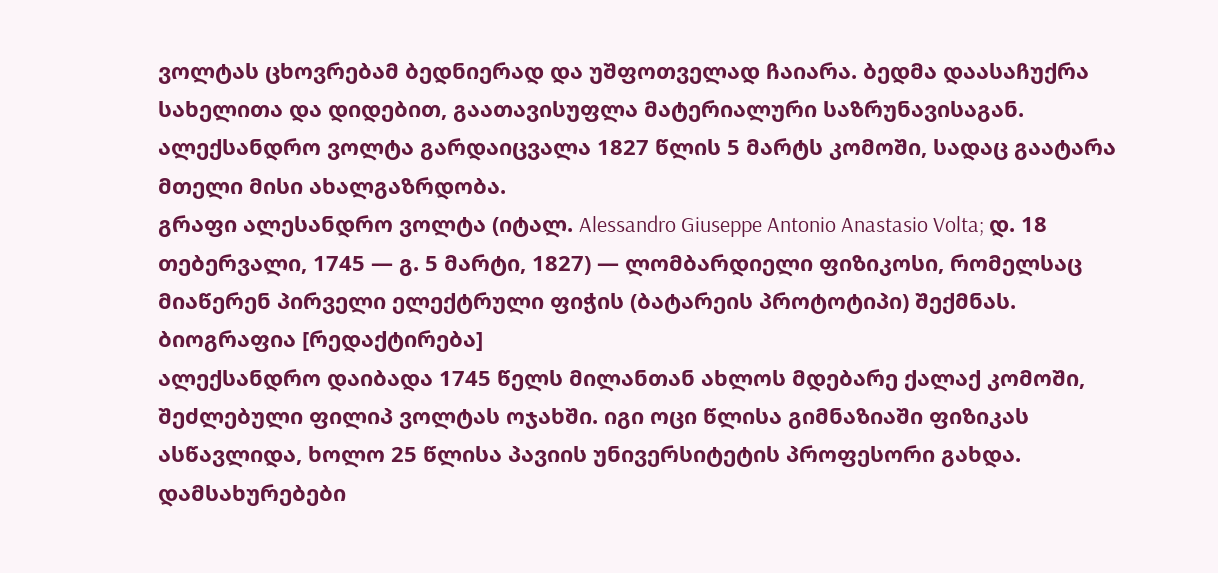ვოლტას ცხოვრებამ ბედნიერად და უშფოთველად ჩაიარა. ბედმა დაასაჩუქრა სახელითა და დიდებით, გაათავისუფლა მატერიალური საზრუნავისაგან.
ალექსანდრო ვოლტა გარდაიცვალა 1827 წლის 5 მარტს კომოში, სადაც გაატარა მთელი მისი ახალგაზრდობა.
გრაფი ალესანდრო ვოლტა (იტალ. Alessandro Giuseppe Antonio Anastasio Volta; დ. 18 თებერვალი, 1745 — გ. 5 მარტი, 1827) — ლომბარდიელი ფიზიკოსი, რომელსაც მიაწერენ პირველი ელექტრული ფიჭის (ბატარეის პროტოტიპი) შექმნას.
ბიოგრაფია [რედაქტირება]
ალექსანდრო დაიბადა 1745 წელს მილანთან ახლოს მდებარე ქალაქ კომოში, შეძლებული ფილიპ ვოლტას ოჯახში. იგი ოცი წლისა გიმნაზიაში ფიზიკას ასწავლიდა, ხოლო 25 წლისა პავიის უნივერსიტეტის პროფესორი გახდა.
დამსახურებები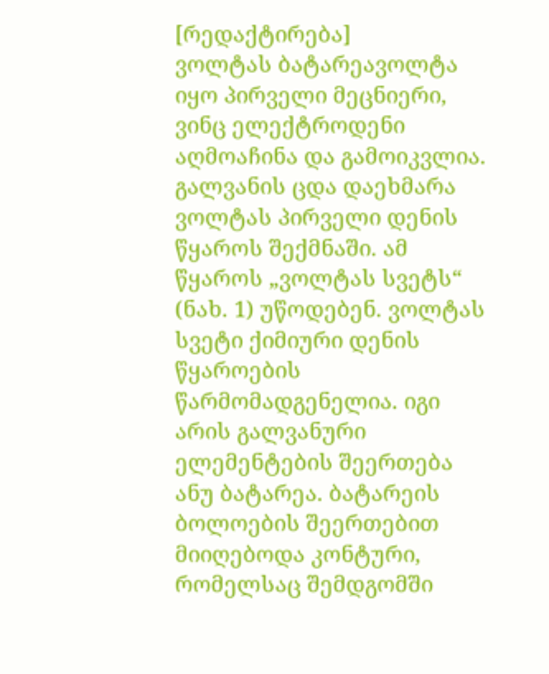[რედაქტირება]
ვოლტას ბატარეავოლტა იყო პირველი მეცნიერი, ვინც ელექტროდენი აღმოაჩინა და გამოიკვლია. გალვანის ცდა დაეხმარა ვოლტას პირველი დენის წყაროს შექმნაში. ამ წყაროს „ვოლტას სვეტს“ (ნახ. 1) უწოდებენ. ვოლტას სვეტი ქიმიური დენის წყაროების წარმომადგენელია. იგი არის გალვანური ელემენტების შეერთება ანუ ბატარეა. ბატარეის ბოლოების შეერთებით მიიღებოდა კონტური, რომელსაც შემდგომში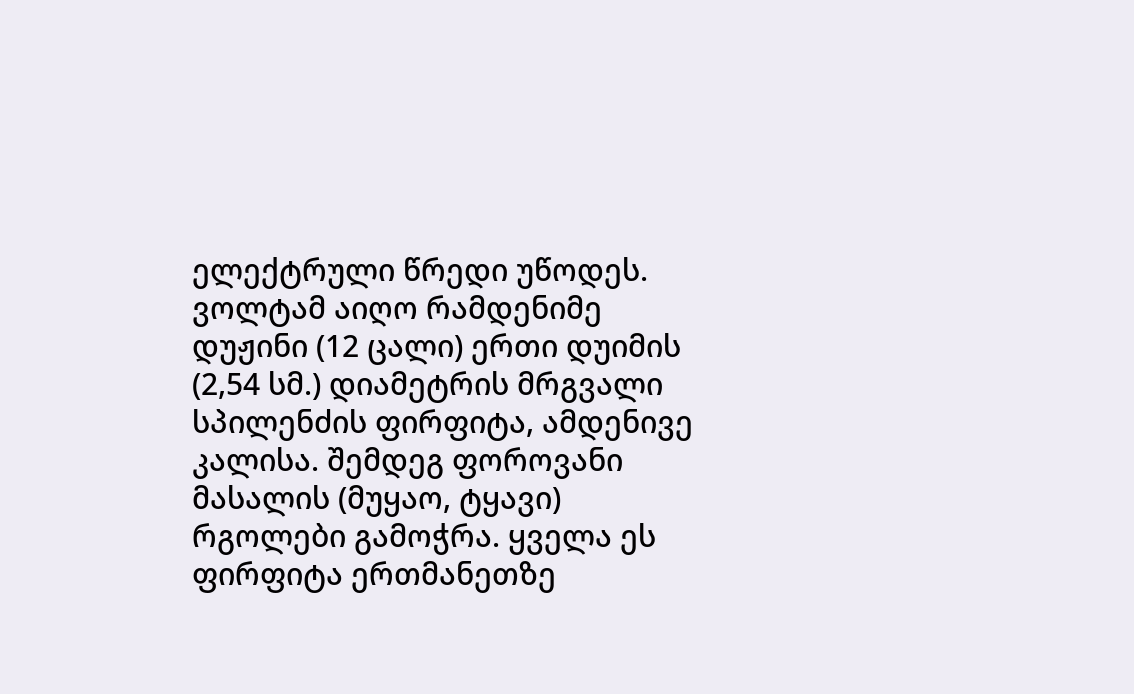ელექტრული წრედი უწოდეს.
ვოლტამ აიღო რამდენიმე დუჟინი (12 ცალი) ერთი დუიმის (2,54 სმ.) დიამეტრის მრგვალი სპილენძის ფირფიტა, ამდენივე კალისა. შემდეგ ფოროვანი მასალის (მუყაო, ტყავი) რგოლები გამოჭრა. ყველა ეს ფირფიტა ერთმანეთზე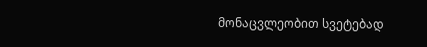მონაცვლეობით სვეტებად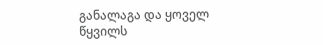განალაგა და ყოველ წყვილს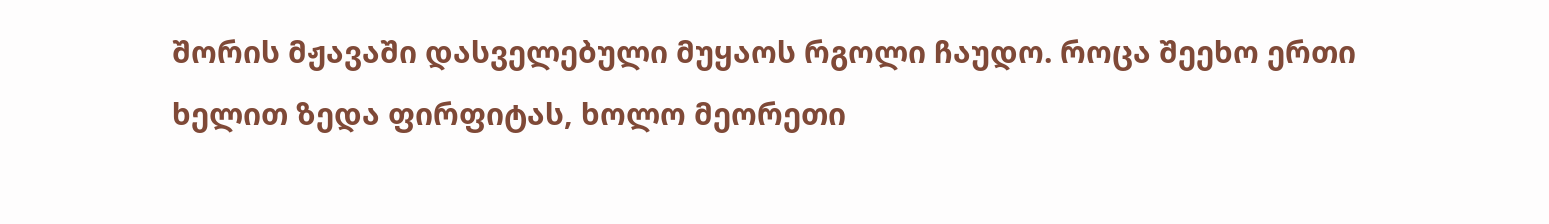შორის მჟავაში დასველებული მუყაოს რგოლი ჩაუდო. როცა შეეხო ერთი ხელით ზედა ფირფიტას, ხოლო მეორეთი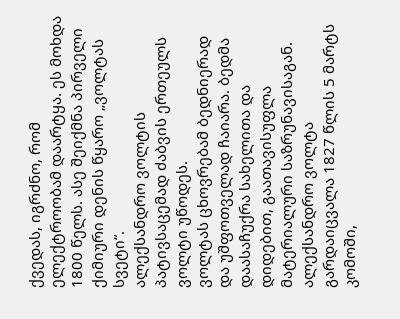ქვედას, იგრძნო, რომ ელექტროობამ დაარტყა. ეს მოხდა 1800 წელს. ასე შეიქმნა პირველი ქიმიური დენის წყარო „ვოლტას სვეტი“.
ალექსანდრო ვოლტის პატივსაცემად ძაბვის ერთეულს ვოლტი უწოდეს.
ვოლტას ცხოვრებამ ბედნიერად და უშფოთველად ჩაიარა. ბედმა დაასაჩუქრა სახელითა და დიდებით, გაათავისუფლა მატერიალური საზრუნავისაგან.
ალექსანდრო ვოლტა გარდაიცვალა 1827 წლის 5 მარტს კომოში,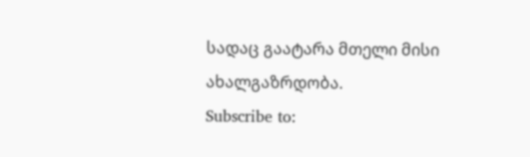სადაც გაატარა მთელი მისი ახალგაზრდობა.
Subscribe to: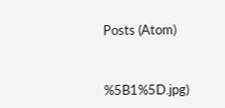Posts (Atom)



%5B1%5D.jpg)